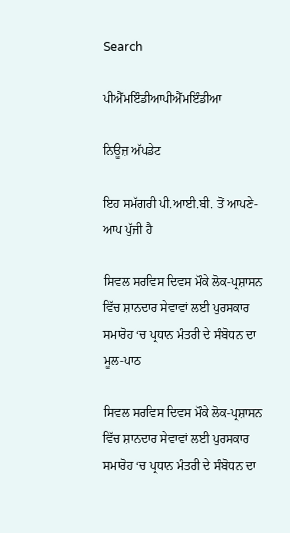Search

ਪੀਐੱਮਇੰਡੀਆਪੀਐੱਮਇੰਡੀਆ

ਨਿਊਜ਼ ਅੱਪਡੇਟ

ਇਹ ਸਮੱਗਰੀ ਪੀ.ਆਈ.ਬੀ. ਤੋਂ ਆਪਣੇ-ਆਪ ਪੁੱਜੀ ਹੈ

ਸਿਵਲ ਸਰਵਿਸ ਦਿਵਸ ਮੌਕੇ ਲੋਕ-ਪ੍ਰਸ਼ਾਸਨ ਵਿੱਚ ਸ਼ਾਨਦਾਰ ਸੇਵਾਵਾਂ ਲਈ ਪੁਰਸਕਾਰ ਸਮਾਰੋਹ ‘ਚ ਪ੍ਰਧਾਨ ਮੰਤਰੀ ਦੇ ਸੰਬੋਧਨ ਦਾ ਮੂਲ-ਪਾਠ

ਸਿਵਲ ਸਰਵਿਸ ਦਿਵਸ ਮੌਕੇ ਲੋਕ-ਪ੍ਰਸ਼ਾਸਨ ਵਿੱਚ ਸ਼ਾਨਦਾਰ ਸੇਵਾਵਾਂ ਲਈ ਪੁਰਸਕਾਰ ਸਮਾਰੋਹ ‘ਚ ਪ੍ਰਧਾਨ ਮੰਤਰੀ ਦੇ ਸੰਬੋਧਨ ਦਾ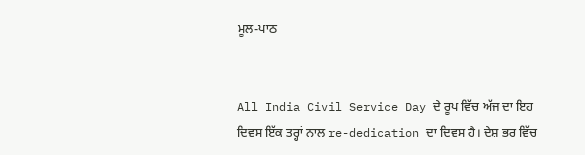ਮੂਲ-ਪਾਠ


All India Civil Service Day ਦੇ ਰੂਪ ਵਿੱਚ ਅੱਜ ਦਾ ਇਹ ਦਿਵਸ ਇੱਕ ਤਰ੍ਹਾਂ ਨਾਲ re-dedication ਦਾ ਦਿਵਸ ਹੈ। ਦੇਸ਼ ਭਰ ਵਿੱਚ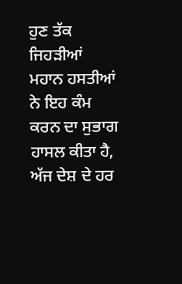ਹੁਣ ਤੱਕ ਜਿਹੜੀਆਂ ਮਹਾਨ ਹਸਤੀਆਂ ਨੇ ਇਹ ਕੰਮ ਕਰਨ ਦਾ ਸੁਭਾਗ ਹਾਸਲ ਕੀਤਾ ਹੈ, ਅੱਜ ਦੇਸ਼ ਦੇ ਹਰ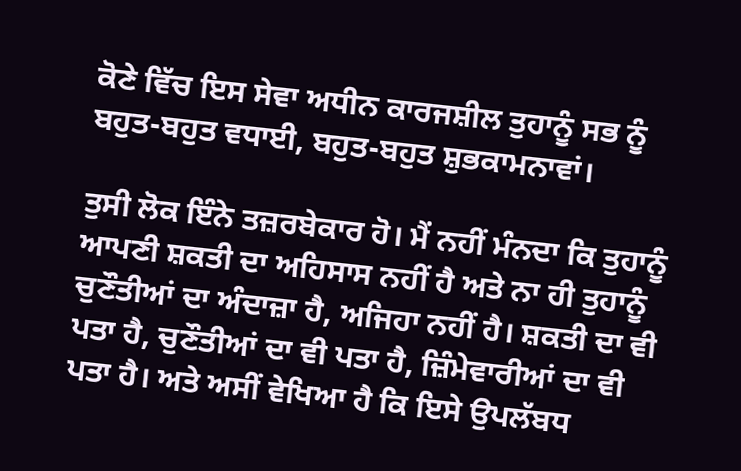ਕੋਣੇ ਵਿੱਚ ਇਸ ਸੇਵਾ ਅਧੀਨ ਕਾਰਜਸ਼ੀਲ ਤੁਹਾਨੂੰ ਸਭ ਨੂੰ ਬਹੁਤ-ਬਹੁਤ ਵਧਾਈ, ਬਹੁਤ-ਬਹੁਤ ਸ਼ੁਭਕਾਮਨਾਵਾਂ।

ਤੁਸੀ ਲੋਕ ਇੰਨੇ ਤਜ਼ਰਬੇਕਾਰ ਹੋ। ਮੈਂ ਨਹੀਂ ਮੰਨਦਾ ਕਿ ਤੁਹਾਨੂੰ ਆਪਣੀ ਸ਼ਕਤੀ ਦਾ ਅਹਿਸਾਸ ਨਹੀਂ ਹੈ ਅਤੇ ਨਾ ਹੀ ਤੁਹਾਨੂੰ ਚੁਣੌਤੀਆਂ ਦਾ ਅੰਦਾਜ਼ਾ ਹੈ, ਅਜਿਹਾ ਨਹੀਂ ਹੈ। ਸ਼ਕਤੀ ਦਾ ਵੀ ਪਤਾ ਹੈ, ਚੁਣੌਤੀਆਂ ਦਾ ਵੀ ਪਤਾ ਹੈ, ਜ਼ਿੰਮੇਵਾਰੀਆਂ ਦਾ ਵੀ ਪਤਾ ਹੈ। ਅਤੇ ਅਸੀਂ ਵੇਖਿਆ ਹੈ ਕਿ ਇਸੇ ਉਪਲੱਬਧ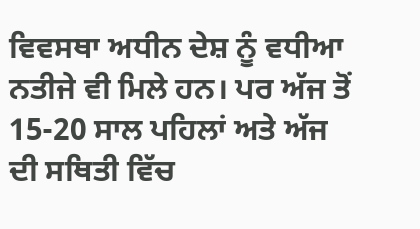ਵਿਵਸਥਾ ਅਧੀਨ ਦੇਸ਼ ਨੂੰ ਵਧੀਆ ਨਤੀਜੇ ਵੀ ਮਿਲੇ ਹਨ। ਪਰ ਅੱਜ ਤੋਂ 15-20 ਸਾਲ ਪਹਿਲਾਂ ਅਤੇ ਅੱਜ ਦੀ ਸਥਿਤੀ ਵਿੱਚ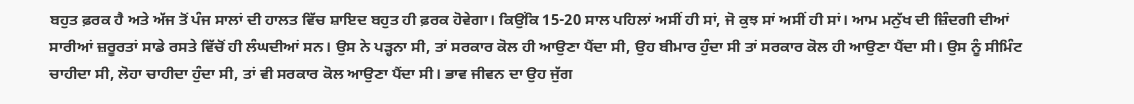ਬਹੁਤ ਫ਼ਰਕ ਹੈ ਅਤੇ ਅੱਜ ਤੋਂ ਪੰਜ ਸਾਲਾਂ ਦੀ ਹਾਲਤ ਵਿੱਚ ਸ਼ਾਇਦ ਬਹੁਤ ਹੀ ਫ਼ਰਕ ਹੋਵੇਗਾ। ਕਿਉਂਕਿ 15-20 ਸਾਲ ਪਹਿਲਾਂ ਅਸੀਂ ਹੀ ਸਾਂ, ਜੋ ਕੁਝ ਸਾਂ ਅਸੀਂ ਹੀ ਸਾਂ। ਆਮ ਮਨੁੱਖ ਦੀ ਜ਼ਿੰਦਗੀ ਦੀਆਂ ਸਾਰੀਆਂ ਜ਼ਰੂਰਤਾਂ ਸਾਡੇ ਰਸਤੇ ਵਿੱਚੋਂ ਹੀ ਲੰਘਦੀਆਂ ਸਨ। ਉਸ ਨੇ ਪੜ੍ਹਨਾ ਸੀ, ਤਾਂ ਸਰਕਾਰ ਕੋਲ ਹੀ ਆਉਣਾ ਪੈਂਦਾ ਸੀ, ਉਹ ਬੀਮਾਰ ਹੁੰਦਾ ਸੀ ਤਾਂ ਸਰਕਾਰ ਕੋਲ ਹੀ ਆਉਣਾ ਪੈਂਦਾ ਸੀ। ਉਸ ਨੂੰ ਸੀਮਿੰਟ ਚਾਹੀਦਾ ਸੀ, ਲੋਹਾ ਚਾਹੀਦਾ ਹੁੰਦਾ ਸੀ, ਤਾਂ ਵੀ ਸਰਕਾਰ ਕੋਲ ਆਉਣਾ ਪੈਂਦਾ ਸੀ। ਭਾਵ ਜੀਵਨ ਦਾ ਉਹ ਜੁੱਗ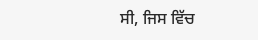ਸੀ, ਜਿਸ ਵਿੱਚ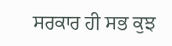ਸਰਕਾਰ ਹੀ ਸਭ ਕੁਝ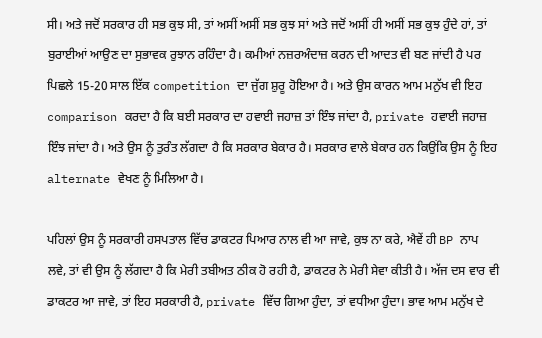ਸੀ। ਅਤੇ ਜਦੋਂ ਸਰਕਾਰ ਹੀ ਸਭ ਕੁਝ ਸੀ, ਤਾਂ ਅਸੀਂ ਅਸੀਂ ਸਭ ਕੁਝ ਸਾਂ ਅਤੇ ਜਦੋਂ ਅਸੀਂ ਹੀ ਅਸੀਂ ਸਭ ਕੁਝ ਹੁੰਦੇ ਹਾਂ, ਤਾਂ ਬੁਰਾਈਆਂ ਆਉਣ ਦਾ ਸੁਭਾਵਕ ਰੁਝਾਨ ਰਹਿੰਦਾ ਹੈ। ਕਮੀਆਂ ਨਜ਼ਰਅੰਦਾਜ਼ ਕਰਨ ਦੀ ਆਦਤ ਵੀ ਬਣ ਜਾਂਦੀ ਹੈ ਪਰ ਪਿਛਲੇ 15-20 ਸਾਲ ਇੱਕ competition ਦਾ ਜੁੱਗ ਸ਼ੁਰੂ ਹੋਇਆ ਹੈ। ਅਤੇ ਉਸ ਕਾਰਨ ਆਮ ਮਨੁੱਖ ਵੀ ਇਹ comparison ਕਰਦਾ ਹੈ ਕਿ ਬਈ ਸਰਕਾਰ ਦਾ ਹਵਾਈ ਜਹਾਜ਼ ਤਾਂ ਇੰਝ ਜਾਂਦਾ ਹੈ, private ਹਵਾਈ ਜਹਾਜ਼ ਇੰਝ ਜਾਂਦਾ ਹੈ। ਅਤੇ ਉਸ ਨੂੰ ਤੁਰੰਤ ਲੱਗਦਾ ਹੈ ਕਿ ਸਰਕਾਰ ਬੇਕਾਰ ਹੈ। ਸਰਕਾਰ ਵਾਲੇ ਬੇਕਾਰ ਹਨ ਕਿਉਂਕਿ ਉਸ ਨੂੰ ਇਹ alternate ਵੇਖਣ ਨੂੰ ਮਿਲਿਆ ਹੈ।

ਪਹਿਲਾਂ ਉਸ ਨੂੰ ਸਰਕਾਰੀ ਹਸਪਤਾਲ ਵਿੱਚ ਡਾਕਟਰ ਪਿਆਰ ਨਾਲ ਵੀ ਆ ਜਾਵੇ, ਕੁਝ ਨਾ ਕਰੇ, ਐਵੇਂ ਹੀ BP ਨਾਪ ਲਵੇ, ਤਾਂ ਵੀ ਉਸ ਨੂੰ ਲੱਗਦਾ ਹੈ ਕਿ ਮੇਰੀ ਤਬੀਅਤ ਠੀਕ ਹੋ ਰਹੀ ਹੈ, ਡਾਕਟਰ ਨੇ ਮੇਰੀ ਸੇਵਾ ਕੀਤੀ ਹੈ। ਅੱਜ ਦਸ ਵਾਰ ਵੀ ਡਾਕਟਰ ਆ ਜਾਵੇ, ਤਾਂ ਇਹ ਸਰਕਾਰੀ ਹੈ, private ਵਿੱਚ ਗਿਆ ਹੁੰਦਾ, ਤਾਂ ਵਧੀਆ ਹੁੰਦਾ। ਭਾਵ ਆਮ ਮਨੁੱਖ ਦੇ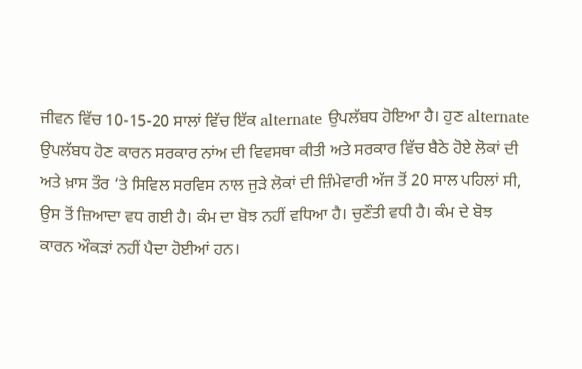ਜੀਵਨ ਵਿੱਚ 10-15-20 ਸਾਲਾਂ ਵਿੱਚ ਇੱਕ alternate ਉਪਲੱਬਧ ਹੋਇਆ ਹੈ। ਹੁਣ alternate ਉਪਲੱਬਧ ਹੋਣ ਕਾਰਨ ਸਰਕਾਰ ਨਾਂਅ ਦੀ ਵਿਵਸਥਾ ਕੀਤੀ ਅਤੇ ਸਰਕਾਰ ਵਿੱਚ ਬੈਠੇ ਹੋਏ ਲੋਕਾਂ ਦੀ ਅਤੇ ਖ਼ਾਸ ਤੌਰ ‘ਤੇ ਸਿਵਿਲ ਸਰਵਿਸ ਨਾਲ ਜੁੜੇ ਲੋਕਾਂ ਦੀ ਜ਼ਿੰਮੇਵਾਰੀ ਅੱਜ ਤੋਂ 20 ਸਾਲ ਪਹਿਲਾਂ ਸੀ, ਉਸ ਤੋਂ ਜ਼ਿਆਦਾ ਵਧ ਗਈ ਹੈ। ਕੰਮ ਦਾ ਬੋਝ ਨਹੀਂ ਵਧਿਆ ਹੈ। ਚੁਣੌਤੀ ਵਧੀ ਹੈ। ਕੰਮ ਦੇ ਬੋਝ ਕਾਰਨ ਔਕੜਾਂ ਨਹੀਂ ਪੈਦਾ ਹੋਈਆਂ ਹਨ।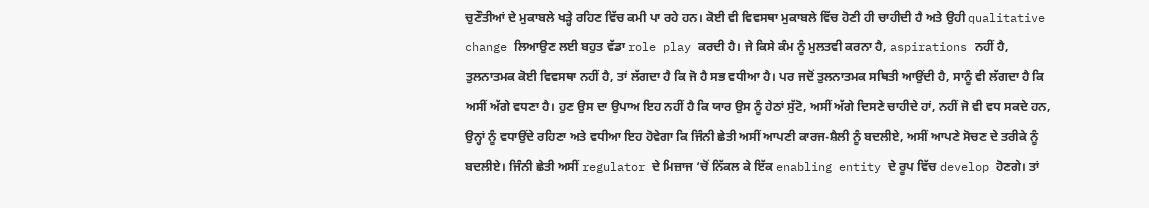ਚੁਣੌਤੀਆਂ ਦੇ ਮੁਕਾਬਲੇ ਖੜ੍ਹੇ ਰਹਿਣ ਵਿੱਚ ਕਮੀ ਪਾ ਰਹੇ ਹਨ। ਕੋਈ ਵੀ ਵਿਵਸਥਾ ਮੁਕਾਬਲੇ ਵਿੱਚ ਹੋਣੀ ਹੀ ਚਾਹੀਦੀ ਹੈ ਅਤੇ ਉਹੀ qualitative change ਲਿਆਉਣ ਲਈ ਬਹੁਤ ਵੱਡਾ role play ਕਰਦੀ ਹੈ। ਜੇ ਕਿਸੇ ਕੰਮ ਨੂੰ ਮੁਲਤਵੀ ਕਰਨਾ ਹੈ, aspirations ਨਹੀਂ ਹੈ, ਤੁਲਨਾਤਮਕ ਕੋਈ ਵਿਵਸਥਾ ਨਹੀਂ ਹੈ, ਤਾਂ ਲੱਗਦਾ ਹੈ ਕਿ ਜੋ ਹੈ ਸਭ ਵਧੀਆ ਹੈ। ਪਰ ਜਦੋਂ ਤੁਲਨਾਤਮਕ ਸਥਿਤੀ ਆਉਂਦੀ ਹੈ, ਸਾਨੂੰ ਵੀ ਲੱਗਦਾ ਹੈ ਕਿ ਅਸੀਂ ਅੱਗੇ ਵਧਣਾ ਹੈ। ਹੁਣ ਉਸ ਦਾ ਉਪਾਅ ਇਹ ਨਹੀਂ ਹੈ ਕਿ ਯਾਰ ਉਸ ਨੂੰ ਹੇਠਾਂ ਸੁੱਟੋ, ਅਸੀਂ ਅੱਗੇ ਦਿਸਣੇ ਚਾਹੀਦੇ ਹਾਂ, ਨਹੀਂ ਜੋ ਵੀ ਵਧ ਸਕਦੇ ਹਨ, ਉਨ੍ਹਾਂ ਨੂੰ ਵਧਾਉਂਦੇ ਰਹਿਣਾ ਅਤੇ ਵਧੀਆ ਇਹ ਹੋਵੇਗਾ ਕਿ ਜਿੰਨੀ ਛੇਤੀ ਅਸੀਂ ਆਪਣੀ ਕਾਰਜ-ਸ਼ੈਲੀ ਨੂੰ ਬਦਲੀਏ, ਅਸੀਂ ਆਪਣੇ ਸੋਚਣ ਦੇ ਤਰੀਕੇ ਨੂੰ ਬਦਲੀਏ। ਜਿੰਨੀ ਛੇਤੀ ਅਸੀਂ regulator ਦੇ ਮਿਜ਼ਾਜ ‘ਚੋਂ ਨਿੱਕਲ ਕੇ ਇੱਕ enabling entity ਦੇ ਰੂਪ ਵਿੱਚ develop ਹੋਣਗੇ। ਤਾਂ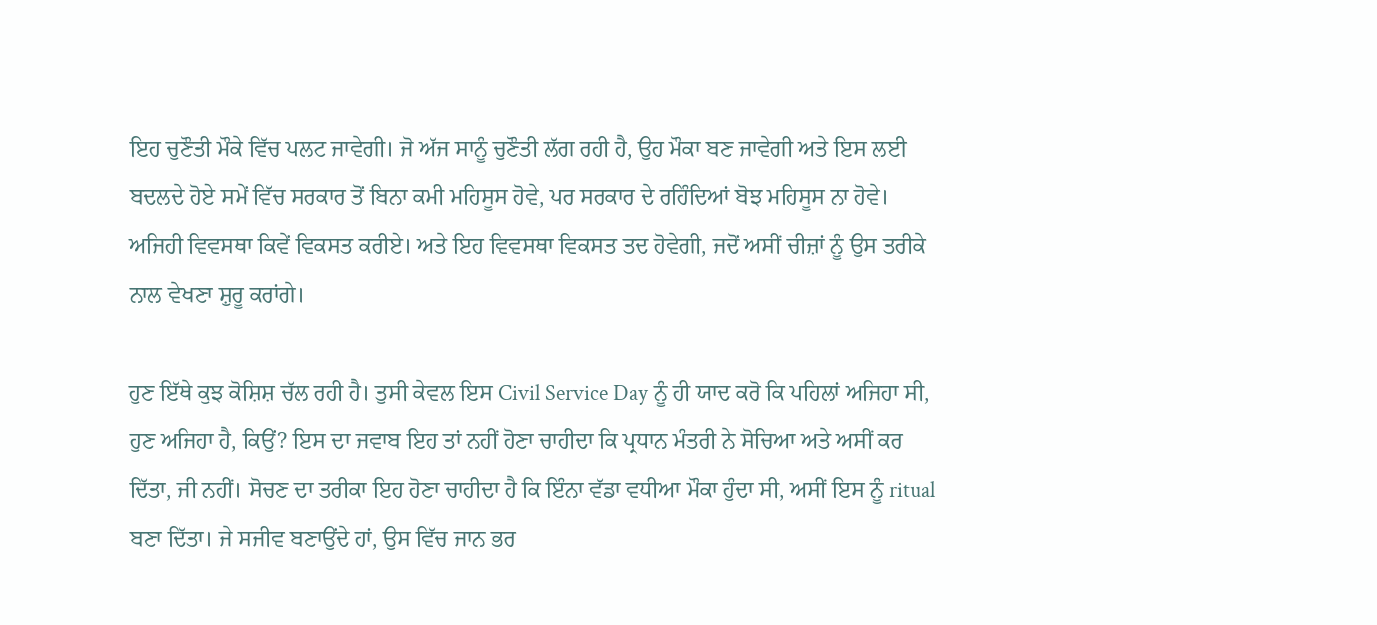ਇਹ ਚੁਣੌਤੀ ਮੌਕੇ ਵਿੱਚ ਪਲਟ ਜਾਵੇਗੀ। ਜੋ ਅੱਜ ਸਾਨੂੰ ਚੁਣੌਤੀ ਲੱਗ ਰਹੀ ਹੈ, ਉਹ ਮੌਕਾ ਬਣ ਜਾਵੇਗੀ ਅਤੇ ਇਸ ਲਈ ਬਦਲਦੇ ਹੋਏ ਸਮੇਂ ਵਿੱਚ ਸਰਕਾਰ ਤੋਂ ਬਿਨਾ ਕਮੀ ਮਹਿਸੂਸ ਹੋਵੇ, ਪਰ ਸਰਕਾਰ ਦੇ ਰਹਿੰਦਿਆਂ ਬੋਝ ਮਹਿਸੂਸ ਨਾ ਹੋਵੇ। ਅਜਿਹੀ ਵਿਵਸਥਾ ਕਿਵੇਂ ਵਿਕਸਤ ਕਰੀਏ। ਅਤੇ ਇਹ ਵਿਵਸਥਾ ਵਿਕਸਤ ਤਦ ਹੋਵੇਗੀ, ਜਦੋਂ ਅਸੀਂ ਚੀਜ਼ਾਂ ਨੂੰ ਉਸ ਤਰੀਕੇ ਨਾਲ ਵੇਖਣਾ ਸ਼ੁਰੂ ਕਰਾਂਗੇ।

ਹੁਣ ਇੱਥੇ ਕੁਝ ਕੋਸ਼ਿਸ਼ ਚੱਲ ਰਹੀ ਹੈ। ਤੁਸੀ ਕੇਵਲ ਇਸ Civil Service Day ਨੂੰ ਹੀ ਯਾਦ ਕਰੋ ਕਿ ਪਹਿਲਾਂ ਅਜਿਹਾ ਸੀ, ਹੁਣ ਅਜਿਹਾ ਹੈ, ਕਿਉਂ? ਇਸ ਦਾ ਜਵਾਬ ਇਹ ਤਾਂ ਨਹੀਂ ਹੋਣਾ ਚਾਹੀਦਾ ਕਿ ਪ੍ਰਧਾਨ ਮੰਤਰੀ ਨੇ ਸੋਚਿਆ ਅਤੇ ਅਸੀਂ ਕਰ ਦਿੱਤਾ, ਜੀ ਨਹੀਂ। ਸੋਚਣ ਦਾ ਤਰੀਕਾ ਇਹ ਹੋਣਾ ਚਾਹੀਦਾ ਹੈ ਕਿ ਇੰਨਾ ਵੱਡਾ ਵਧੀਆ ਮੌਕਾ ਹੁੰਦਾ ਸੀ, ਅਸੀਂ ਇਸ ਨੂੰ ritual ਬਣਾ ਦਿੱਤਾ। ਜੇ ਸਜੀਵ ਬਣਾਉਂਦੇ ਹਾਂ, ਉਸ ਵਿੱਚ ਜਾਨ ਭਰ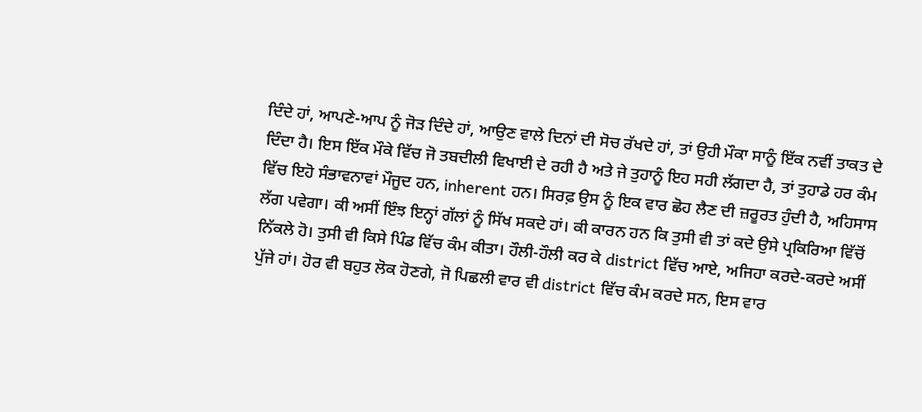ਦਿੰਦੇ ਹਾਂ, ਆਪਣੇ-ਆਪ ਨੂੰ ਜੋੜ ਦਿੰਦੇ ਹਾਂ, ਆਉਣ ਵਾਲੇ ਦਿਨਾਂ ਦੀ ਸੋਚ ਰੱਖਦੇ ਹਾਂ, ਤਾਂ ਉਹੀ ਮੌਕਾ ਸਾਨੂੰ ਇੱਕ ਨਵੀਂ ਤਾਕਤ ਦੇ ਦਿੰਦਾ ਹੈ। ਇਸ ਇੱਕ ਮੌਕੇ ਵਿੱਚ ਜੋ ਤਬਦੀਲੀ ਵਿਖਾਈ ਦੇ ਰਹੀ ਹੈ ਅਤੇ ਜੇ ਤੁਹਾਨੂੰ ਇਹ ਸਹੀ ਲੱਗਦਾ ਹੈ, ਤਾਂ ਤੁਹਾਡੇ ਹਰ ਕੰਮ ਵਿੱਚ ਇਹੋ ਸੰਭਾਵਨਾਵਾਂ ਮੌਜੂਦ ਹਨ, inherent ਹਨ। ਸਿਰਫ਼ ਉਸ ਨੂੰ ਇਕ ਵਾਰ ਛੋਹ ਲੈਣ ਦੀ ਜ਼ਰੂਰਤ ਹੁੰਦੀ ਹੈ, ਅਹਿਸਾਸ ਲੱਗ ਪਵੇਗਾ। ਕੀ ਅਸੀਂ ਇੰਝ ਇਨ੍ਹਾਂ ਗੱਲਾਂ ਨੂੰ ਸਿੱਖ ਸਕਦੇ ਹਾਂ। ਕੀ ਕਾਰਨ ਹਨ ਕਿ ਤੁਸੀ ਵੀ ਤਾਂ ਕਦੇ ਉਸੇ ਪ੍ਰਕਿਰਿਆ ਵਿੱਚੋਂ ਨਿੱਕਲੇ ਹੋ। ਤੁਸੀ ਵੀ ਕਿਸੇ ਪਿੰਡ ਵਿੱਚ ਕੰਮ ਕੀਤਾ। ਹੌਲੀ-ਹੌਲੀ ਕਰ ਕੇ district ਵਿੱਚ ਆਏ, ਅਜਿਹਾ ਕਰਦੇ-ਕਰਦੇ ਅਸੀਂ ਪੁੱਜੇ ਹਾਂ। ਹੋਰ ਵੀ ਬਹੁਤ ਲੋਕ ਹੋਣਗੇ, ਜੋ ਪਿਛਲੀ ਵਾਰ ਵੀ district ਵਿੱਚ ਕੰਮ ਕਰਦੇ ਸਨ, ਇਸ ਵਾਰ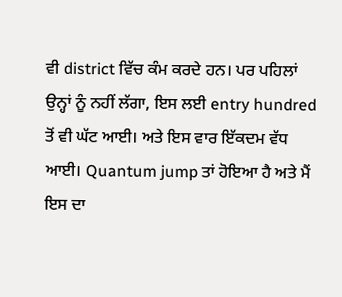ਵੀ district ਵਿੱਚ ਕੰਮ ਕਰਦੇ ਹਨ। ਪਰ ਪਹਿਲਾਂ ਉਨ੍ਹਾਂ ਨੂੰ ਨਹੀਂ ਲੱਗਾ, ਇਸ ਲਈ entry hundred ਤੋਂ ਵੀ ਘੱਟ ਆਈ। ਅਤੇ ਇਸ ਵਾਰ ਇੱਕਦਮ ਵੱਧ ਆਈ। Quantum jump ਤਾਂ ਹੋਇਆ ਹੈ ਅਤੇ ਮੈਂ ਇਸ ਦਾ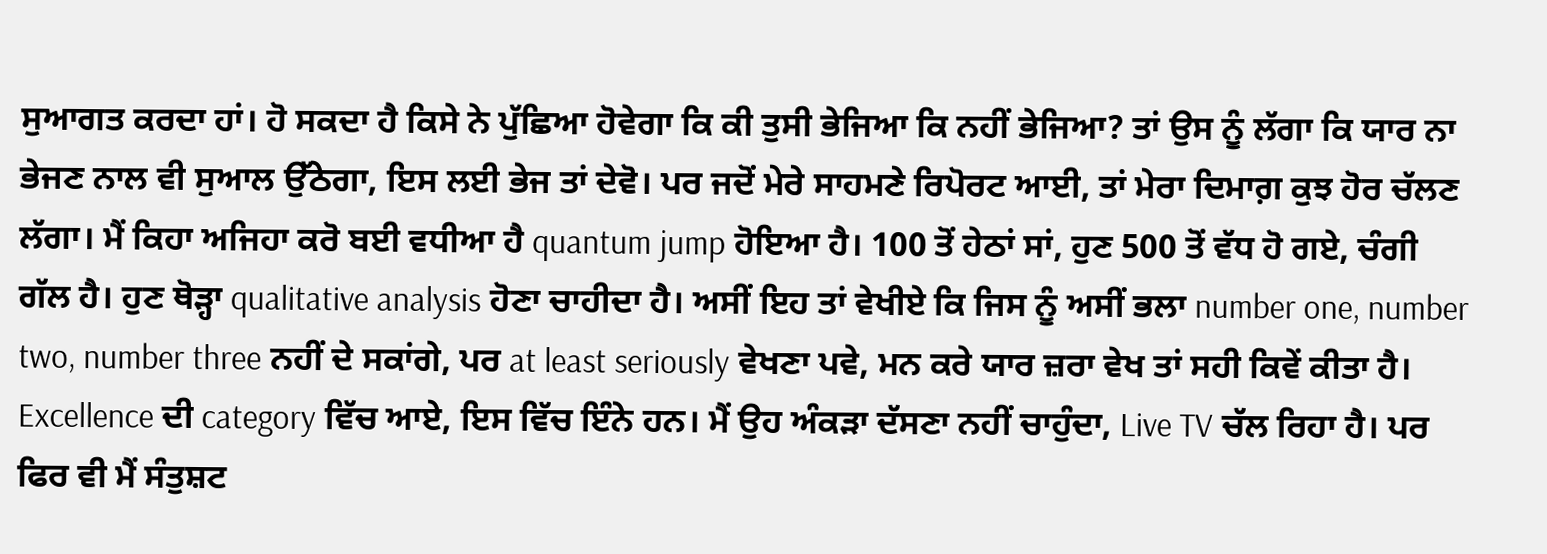ਸੁਆਗਤ ਕਰਦਾ ਹਾਂ। ਹੋ ਸਕਦਾ ਹੈ ਕਿਸੇ ਨੇ ਪੁੱਛਿਆ ਹੋਵੇਗਾ ਕਿ ਕੀ ਤੁਸੀ ਭੇਜਿਆ ਕਿ ਨਹੀਂ ਭੇਜਿਆ? ਤਾਂ ਉਸ ਨੂੰ ਲੱਗਾ ਕਿ ਯਾਰ ਨਾ ਭੇਜਣ ਨਾਲ ਵੀ ਸੁਆਲ ਉੱਠੇਗਾ, ਇਸ ਲਈ ਭੇਜ ਤਾਂ ਦੇਵੋ। ਪਰ ਜਦੋਂ ਮੇਰੇ ਸਾਹਮਣੇ ਰਿਪੋਰਟ ਆਈ, ਤਾਂ ਮੇਰਾ ਦਿਮਾਗ਼ ਕੁਝ ਹੋਰ ਚੱਲਣ ਲੱਗਾ। ਮੈਂ ਕਿਹਾ ਅਜਿਹਾ ਕਰੋ ਬਈ ਵਧੀਆ ਹੈ quantum jump ਹੋਇਆ ਹੈ। 100 ਤੋਂ ਹੇਠਾਂ ਸਾਂ, ਹੁਣ 500 ਤੋਂ ਵੱਧ ਹੋ ਗਏ, ਚੰਗੀ ਗੱਲ ਹੈ। ਹੁਣ ਥੋੜ੍ਹਾ qualitative analysis ਹੋਣਾ ਚਾਹੀਦਾ ਹੈ। ਅਸੀਂ ਇਹ ਤਾਂ ਵੇਖੀਏ ਕਿ ਜਿਸ ਨੂੰ ਅਸੀਂ ਭਲਾ number one, number two, number three ਨਹੀਂ ਦੇ ਸਕਾਂਗੇ, ਪਰ at least seriously ਵੇਖਣਾ ਪਵੇ, ਮਨ ਕਰੇ ਯਾਰ ਜ਼ਰਾ ਵੇਖ ਤਾਂ ਸਹੀ ਕਿਵੇਂ ਕੀਤਾ ਹੈ। Excellence ਦੀ category ਵਿੱਚ ਆਏ, ਇਸ ਵਿੱਚ ਇੰਨੇ ਹਨ। ਮੈਂ ਉਹ ਅੰਕੜਾ ਦੱਸਣਾ ਨਹੀਂ ਚਾਹੁੰਦਾ, Live TV ਚੱਲ ਰਿਹਾ ਹੈ। ਪਰ ਫਿਰ ਵੀ ਮੈਂ ਸੰਤੁਸ਼ਟ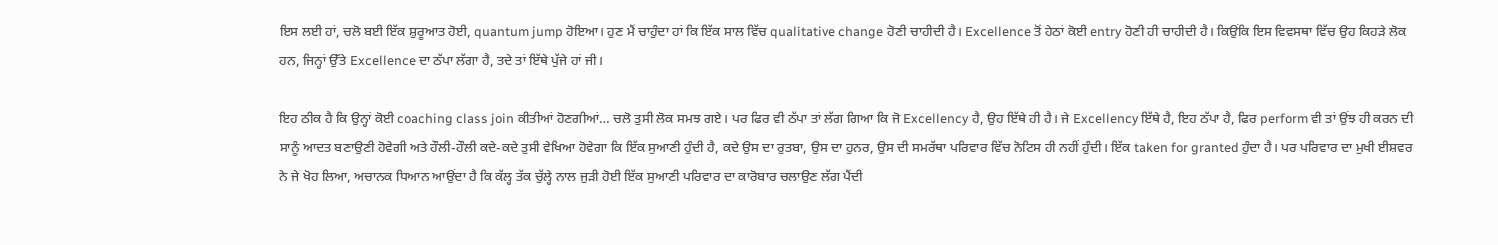ਇਸ ਲਈ ਹਾਂ, ਚਲੋ ਬਈ ਇੱਕ ਸ਼ੁਰੂਆਤ ਹੋਈ, quantum jump ਹੋਇਆ। ਹੁਣ ਮੈਂ ਚਾਹੁੰਦਾ ਹਾਂ ਕਿ ਇੱਕ ਸਾਲ ਵਿੱਚ qualitative change ਹੋਣੀ ਚਾਹੀਦੀ ਹੈ। Excellence ਤੋਂ ਹੇਠਾਂ ਕੋਈ entry ਹੋਣੀ ਹੀ ਚਾਹੀਦੀ ਹੈ। ਕਿਉਂਕਿ ਇਸ ਵਿਵਸਥਾ ਵਿੱਚ ਉਹ ਕਿਹੜੇ ਲੋਕ ਹਨ, ਜਿਨ੍ਹਾਂ ਉੱਤੇ Excellence ਦਾ ਠੱਪਾ ਲੱਗਾ ਹੈ, ਤਦੇ ਤਾਂ ਇੱਥੇ ਪੁੱਜੇ ਹਾਂ ਜੀ।

ਇਹ ਠੀਕ ਹੈ ਕਿ ਉਨ੍ਹਾਂ ਕੋਈ coaching class join ਕੀਤੀਆਂ ਹੋਣਗੀਆਂ… ਚਲੋ ਤੁਸੀ ਲੋਕ ਸਮਝ ਗਏ। ਪਰ ਫਿਰ ਵੀ ਠੱਪਾ ਤਾਂ ਲੱਗ ਗਿਆ ਕਿ ਜੋ Excellency ਹੈ, ਉਹ ਇੱਥੇ ਹੀ ਹੈ। ਜੇ Excellency ਇੱਥੇ ਹੈ, ਇਹ ਠੱਪਾ ਹੈ, ਫਿਰ perform ਵੀ ਤਾਂ ਉਂਝ ਹੀ ਕਰਨ ਦੀ ਸਾਨੂੰ ਆਦਤ ਬਣਾਉਣੀ ਹੋਵੇਗੀ ਅਤੇ ਹੌਲੀ-ਹੌਲੀ ਕਦੇ-ਕਦੇ ਤੁਸੀ ਵੇਖਿਆ ਹੋਵੇਗਾ ਕਿ ਇੱਕ ਸੁਆਣੀ ਹੁੰਦੀ ਹੈ, ਕਦੇ ਉਸ ਦਾ ਰੁਤਬਾ, ਉਸ ਦਾ ਹੁਨਰ, ਉਸ ਦੀ ਸਮਰੱਥਾ ਪਰਿਵਾਰ ਵਿੱਚ ਨੋਟਿਸ ਹੀ ਨਹੀਂ ਹੁੰਦੀ। ਇੱਕ taken for granted ਹੁੰਦਾ ਹੈ। ਪਰ ਪਰਿਵਾਰ ਦਾ ਮੁਖੀ ਈਸ਼ਵਰ ਨੇ ਜੇ ਖੋਹ ਲਿਆ, ਅਚਾਨਕ ਧਿਆਨ ਆਉਂਦਾ ਹੈ ਕਿ ਕੱਲ੍ਹ ਤੱਕ ਚੁੱਲ੍ਹੇ ਨਾਲ ਜੁੜੀ ਹੋਈ ਇੱਕ ਸੁਆਣੀ ਪਰਿਵਾਰ ਦਾ ਕਾਰੋਬਾਰ ਚਲਾਉਣ ਲੱਗ ਪੈਂਦੀ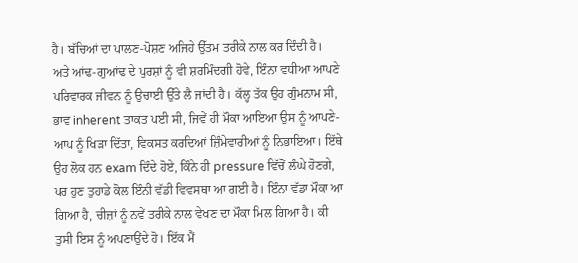ਹੈ। ਬੱਚਿਆਂ ਦਾ ਪਾਲਣ-ਪੋਸ਼ਣ ਅਜਿਹੇ ਉੱਤਮ ਤਰੀਕੇ ਨਾਲ ਕਰ ਦਿੰਦੀ ਹੈ। ਅਤੇ ਆਂਢ-ਗੁਆਂਢ ਦੇ ਪੁਰਸ਼ਾਂ ਨੂੰ ਵੀ ਸ਼ਰਮਿੰਦਗੀ ਹੋਵੇ, ਇੰਨਾ ਵਧੀਆ ਆਪਣੇ ਪਰਿਵਾਰਕ ਜੀਵਨ ਨੂੰ ਉਚਾਈ ਉੱਤੇ ਲੈ ਜਾਂਦੀ ਹੈ। ਕੱਲ੍ਹ ਤੱਕ ਉਹ ਗੁੰਮਨਾਮ ਸੀ, ਭਾਵ inherent ਤਾਕਤ ਪਈ ਸੀ, ਜਿਵੇਂ ਹੀ ਮੌਕਾ ਆਇਆ ਉਸ ਨੂੰ ਆਪਣੇ-ਆਪ ਨੂੰ ਖਿੜਾ ਦਿੱਤਾ, ਵਿਕਸਤ ਕਰਦਿਆਂ ਜ਼ਿੰਮੇਵਾਰੀਆਂ ਨੂੰ ਨਿਭਾਇਆ। ਇੱਥੇ ਉਹ ਲੋਕ ਹਨ exam ਦਿੰਦੇ ਹੋਏ, ਕਿੰਨੇ ਹੀ pressure ਵਿੱਚੋਂ ਲੰਘੇ ਹੋਣਗੇ, ਪਰ ਹੁਣ ਤੁਹਾਡੇ ਕੋਲ ਇੰਨੀ ਵੱਡੀ ਵਿਵਸਥਾ ਆ ਗਈ ਹੈ। ਇੰਨਾ ਵੱਡਾ ਮੌਕਾ ਆ ਗਿਆ ਹੈ, ਚੀਜ਼ਾਂ ਨੂੰ ਨਵੇਂ ਤਰੀਕੇ ਨਾਲ ਵੇਖਣ ਦਾ ਮੌਕਾ ਮਿਲ ਗਿਆ ਹੈ। ਕੀ ਤੁਸੀ ਇਸ ਨੂੰ ਅਪਣਾਉਂਦੇ ਹੋ। ਇੱਕ ਮੈਂ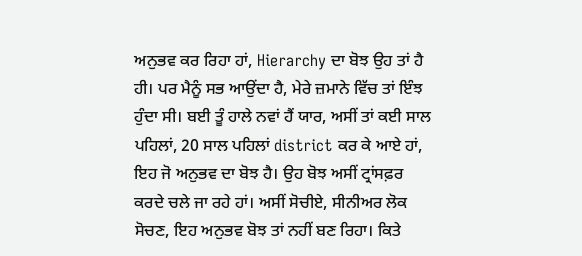ਅਨੁਭਵ ਕਰ ਰਿਹਾ ਹਾਂ, Hierarchy ਦਾ ਬੋਝ ਉਹ ਤਾਂ ਹੈ ਹੀ। ਪਰ ਮੈਨੂੰ ਸਭ ਆਉਂਦਾ ਹੈ, ਮੇਰੇ ਜ਼ਮਾਨੇ ਵਿੱਚ ਤਾਂ ਇੰਝ ਹੁੰਦਾ ਸੀ। ਬਈ ਤੂੰ ਹਾਲੇ ਨਵਾਂ ਹੈਂ ਯਾਰ, ਅਸੀਂ ਤਾਂ ਕਈ ਸਾਲ ਪਹਿਲਾਂ, 20 ਸਾਲ ਪਹਿਲਾਂ district ਕਰ ਕੇ ਆਏ ਹਾਂ, ਇਹ ਜੋ ਅਨੁਭਵ ਦਾ ਬੋਝ ਹੈ। ਉਹ ਬੋਝ ਅਸੀਂ ਟ੍ਰਾਂਸਫ਼ਰ ਕਰਦੇ ਚਲੇ ਜਾ ਰਹੇ ਹਾਂ। ਅਸੀਂ ਸੋਚੀਏ, ਸੀਨੀਅਰ ਲੋਕ ਸੋਚਣ, ਇਹ ਅਨੁਭਵ ਬੋਝ ਤਾਂ ਨਹੀਂ ਬਣ ਰਿਹਾ। ਕਿਤੇ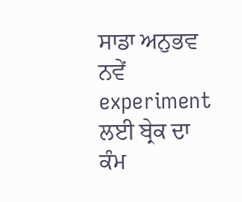ਸਾਡਾ ਅਨੁਭਵ ਨਵੇਂ experiment ਲਈ ਬ੍ਰੇਕ ਦਾ ਕੰਮ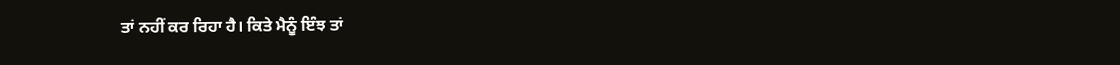ਤਾਂ ਨਹੀਂ ਕਰ ਰਿਹਾ ਹੈ। ਕਿਤੇ ਮੈਨੂੰ ਇੰਝ ਤਾਂ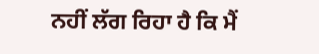ਨਹੀਂ ਲੱਗ ਰਿਹਾ ਹੈ ਕਿ ਮੈਂ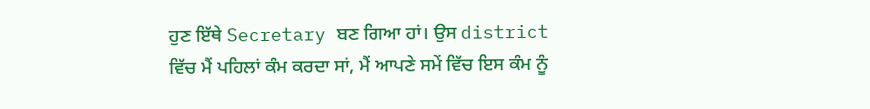ਹੁਣ ਇੱਥੇ Secretary ਬਣ ਗਿਆ ਹਾਂ। ਉਸ district ਵਿੱਚ ਮੈਂ ਪਹਿਲਾਂ ਕੰਮ ਕਰਦਾ ਸਾਂ, ਮੈਂ ਆਪਣੇ ਸਮੇਂ ਵਿੱਚ ਇਸ ਕੰਮ ਨੂੰ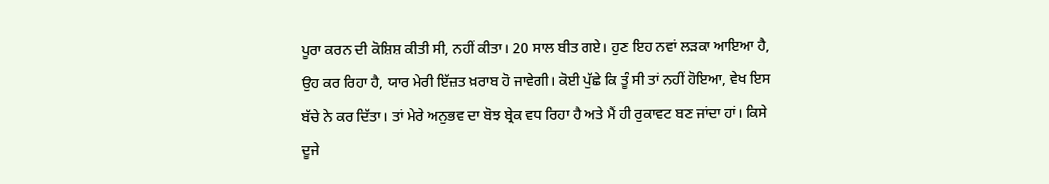ਪੂਰਾ ਕਰਨ ਦੀ ਕੋਸ਼ਿਸ਼ ਕੀਤੀ ਸੀ, ਨਹੀਂ ਕੀਤਾ। 20 ਸਾਲ ਬੀਤ ਗਏ। ਹੁਣ ਇਹ ਨਵਾਂ ਲੜਕਾ ਆਇਆ ਹੈ, ਉਹ ਕਰ ਰਿਹਾ ਹੈ, ਯਾਰ ਮੇਰੀ ਇੱਜ਼ਤ ਖ਼ਰਾਬ ਹੋ ਜਾਵੇਗੀ। ਕੋਈ ਪੁੱਛੇ ਕਿ ਤੂੰ ਸੀ ਤਾਂ ਨਹੀਂ ਹੋਇਆ, ਵੇਖ ਇਸ ਬੱਚੇ ਨੇ ਕਰ ਦਿੱਤਾ। ਤਾਂ ਮੇਰੇ ਅਨੁਭਵ ਦਾ ਬੋਝ ਬ੍ਰੇਕ ਵਧ ਰਿਹਾ ਹੈ ਅਤੇ ਮੈਂ ਹੀ ਰੁਕਾਵਟ ਬਣ ਜਾਂਦਾ ਹਾਂ। ਕਿਸੇ ਦੂਜੇ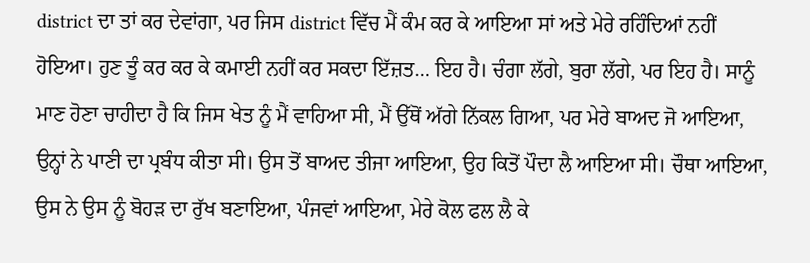district ਦਾ ਤਾਂ ਕਰ ਦੇਵਾਂਗਾ, ਪਰ ਜਿਸ district ਵਿੱਚ ਮੈਂ ਕੰਮ ਕਰ ਕੇ ਆਇਆ ਸਾਂ ਅਤੇ ਮੇਰੇ ਰਹਿੰਦਿਆਂ ਨਹੀਂ ਹੋਇਆ। ਹੁਣ ਤੂੰ ਕਰ ਕਰ ਕੇ ਕਮਾਈ ਨਹੀਂ ਕਰ ਸਕਦਾ ਇੱਜ਼ਤ… ਇਹ ਹੈ। ਚੰਗਾ ਲੱਗੇ, ਬੁਰਾ ਲੱਗੇ, ਪਰ ਇਹ ਹੈ। ਸਾਨੂੰ ਮਾਣ ਹੋਣਾ ਚਾਹੀਦਾ ਹੈ ਕਿ ਜਿਸ ਖੇਤ ਨੂੰ ਮੈਂ ਵਾਹਿਆ ਸੀ, ਮੈਂ ਉੱਥੋਂ ਅੱਗੇ ਨਿੱਕਲ ਗਿਆ, ਪਰ ਮੇਰੇ ਬਾਅਦ ਜੋ ਆਇਆ, ਉਨ੍ਹਾਂ ਨੇ ਪਾਣੀ ਦਾ ਪ੍ਰਬੰਧ ਕੀਤਾ ਸੀ। ਉਸ ਤੋਂ ਬਾਅਦ ਤੀਜਾ ਆਇਆ, ਉਹ ਕਿਤੋਂ ਪੌਦਾ ਲੈ ਆਇਆ ਸੀ। ਚੌਥਾ ਆਇਆ, ਉਸ ਨੇ ਉਸ ਨੂੰ ਬੋਹੜ ਦਾ ਰੁੱਖ ਬਣਾਇਆ, ਪੰਜਵਾਂ ਆਇਆ, ਮੇਰੇ ਕੋਲ ਫਲ ਲੈ ਕੇ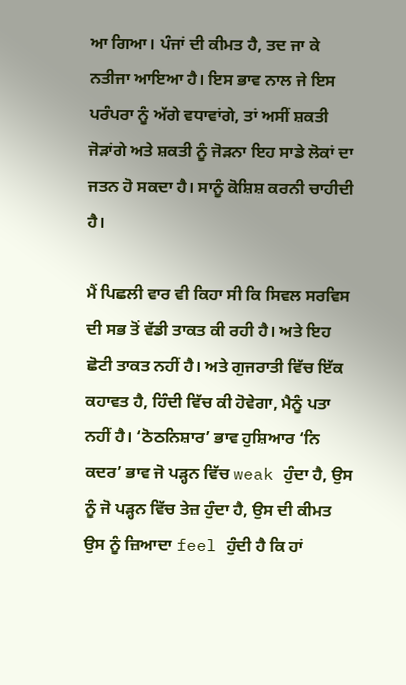ਆ ਗਿਆ। ਪੰਜਾਂ ਦੀ ਕੀਮਤ ਹੈ, ਤਦ ਜਾ ਕੇ ਨਤੀਜਾ ਆਇਆ ਹੈ। ਇਸ ਭਾਵ ਨਾਲ ਜੇ ਇਸ ਪਰੰਪਰਾ ਨੂੰ ਅੱਗੇ ਵਧਾਵਾਂਗੇ, ਤਾਂ ਅਸੀਂ ਸ਼ਕਤੀ ਜੋੜਾਂਗੇ ਅਤੇ ਸ਼ਕਤੀ ਨੂੰ ਜੋੜਨਾ ਇਹ ਸਾਡੇ ਲੋਕਾਂ ਦਾ ਜਤਨ ਹੋ ਸਕਦਾ ਹੈ। ਸਾਨੂੰ ਕੋਸ਼ਿਸ਼ ਕਰਨੀ ਚਾਹੀਦੀ ਹੈ।

ਮੈਂ ਪਿਛਲੀ ਵਾਰ ਵੀ ਕਿਹਾ ਸੀ ਕਿ ਸਿਵਲ ਸਰਵਿਸ ਦੀ ਸਭ ਤੋਂ ਵੱਡੀ ਤਾਕਤ ਕੀ ਰਹੀ ਹੈ। ਅਤੇ ਇਹ ਛੋਟੀ ਤਾਕਤ ਨਹੀਂ ਹੈ। ਅਤੇ ਗੁਜਰਾਤੀ ਵਿੱਚ ਇੱਕ ਕਹਾਵਤ ਹੈ, ਹਿੰਦੀ ਵਿੱਚ ਕੀ ਹੋਵੇਗਾ, ਮੈਨੂੰ ਪਤਾ ਨਹੀਂ ਹੈ। ‘ਠੋਠਨਿਸ਼ਾਰ’ ਭਾਵ ਹੁਸ਼ਿਆਰ ‘ਨਿ ਕਦਰ’ ਭਾਵ ਜੋ ਪੜ੍ਹਨ ਵਿੱਚ weak ਹੁੰਦਾ ਹੈ, ਉਸ ਨੂੰ ਜੋ ਪੜ੍ਹਨ ਵਿੱਚ ਤੇਜ਼ ਹੁੰਦਾ ਹੈ, ਉਸ ਦੀ ਕੀਮਤ ਉਸ ਨੂੰ ਜ਼ਿਆਦਾ feel ਹੁੰਦੀ ਹੈ ਕਿ ਹਾਂ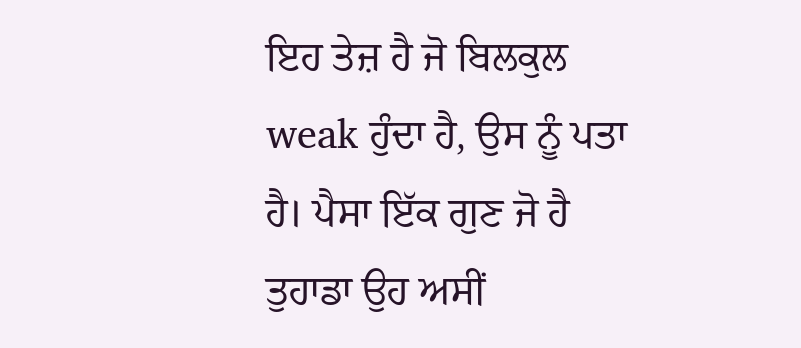ਇਹ ਤੇਜ਼ ਹੈ ਜੋ ਬਿਲਕੁਲ weak ਹੁੰਦਾ ਹੈ, ਉਸ ਨੂੰ ਪਤਾ ਹੈ। ਪੈਸਾ ਇੱਕ ਗੁਣ ਜੋ ਹੈ ਤੁਹਾਡਾ ਉਹ ਅਸੀਂ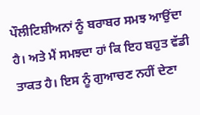ਪੌਲੀਟਿਸ਼ੀਅਨਾਂ ਨੂੰ ਬਰਾਬਰ ਸਮਝ ਆਉਂਦਾ ਹੈ। ਅਤੇ ਮੈਂ ਸਮਝਦਾ ਹਾਂ ਕਿ ਇਹ ਬਹੁਤ ਵੱਡੀ ਤਾਕਤ ਹੈ। ਇਸ ਨੂੰ ਗੁਆਚਣ ਨਹੀਂ ਦੇਣਾ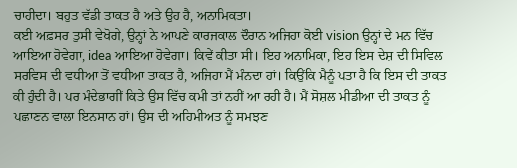ਚਾਹੀਦਾ। ਬਹੁਤ ਵੱਡੀ ਤਾਕਤ ਹੈ ਅਤੇ ਉਹ ਹੈ, ਅਨਾਮਿਕਤਾ।
ਕਈ ਅਫ਼ਸਰ ਤੁਸੀ ਵੇਖੋਗੇ, ਉਨ੍ਹਾਂ ਨੇ ਆਪਣੇ ਕਾਰਜਕਾਲ ਦੌਰਾਨ ਅਜਿਹਾ ਕੋਈ vision ਉਨ੍ਹਾਂ ਦੇ ਮਨ ਵਿੱਚ ਆਇਆ ਹੋਵੇਗਾ, idea ਆਇਆ ਹੋਵੇਗਾ। ਕਿਵੇਂ ਕੀਤਾ ਸੀ। ਇਹ ਅਨਾਮਿਕਾ, ਇਹ ਇਸ ਦੇਸ਼ ਦੀ ਸਿਵਿਲ ਸਰਵਿਸ ਦੀ ਵਧੀਆ ਤੋਂ ਵਧੀਆ ਤਾਕਤ ਹੈ, ਅਜਿਹਾ ਮੈਂ ਮੰਨਦਾ ਹਾਂ। ਕਿਉਂਕਿ ਮੈਨੂੰ ਪਤਾ ਹੈ ਕਿ ਇਸ ਦੀ ਤਾਕਤ ਕੀ ਹੁੰਦੀ ਹੈ। ਪਰ ਮੰਦੇਭਾਗੀਂ ਕਿਤੇ ਉਸ ਵਿੱਚ ਕਮੀ ਤਾਂ ਨਹੀਂ ਆ ਰਹੀ ਹੈ। ਮੈਂ ਸੋਸ਼ਲ ਮੀਡੀਆ ਦੀ ਤਾਕਤ ਨੂੰ ਪਛਾਣਨ ਵਾਲਾ ਇਨਸਾਨ ਹਾਂ। ਉਸ ਦੀ ਅਹਿਮੀਅਤ ਨੂੰ ਸਮਝਣ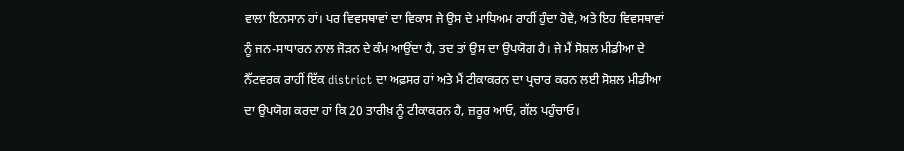ਵਾਲਾ ਇਨਸਾਨ ਹਾਂ। ਪਰ ਵਿਵਸਥਾਵਾਂ ਦਾ ਵਿਕਾਸ ਜੇ ਉਸ ਦੇ ਮਾਧਿਅਮ ਰਾਹੀਂ ਹੁੰਦਾ ਹੋਵੇ, ਅਤੇ ਇਹ ਵਿਵਸਥਾਵਾਂ ਨੂੰ ਜਨ-ਸਾਧਾਰਨ ਨਾਲ ਜੋੜਨ ਦੇ ਕੰਮ ਆਉਂਦਾ ਹੈ, ਤਦ ਤਾਂ ਉਸ ਦਾ ਉਪਯੋਗ ਹੈ। ਜੇ ਮੈਂ ਸੋਸ਼ਲ ਮੀਡੀਆ ਦੇ ਨੈੱਟਵਰਕ ਰਾਹੀਂ ਇੱਕ district ਦਾ ਅਫ਼ਸਰ ਹਾਂ ਅਤੇ ਮੈਂ ਟੀਕਾਕਰਨ ਦਾ ਪ੍ਰਚਾਰ ਕਰਨ ਲਈ ਸੋਸ਼ਲ ਮੀਡੀਆ ਦਾ ਉਪਯੋਗ ਕਰਦਾ ਹਾਂ ਕਿ 20 ਤਾਰੀਖ਼ ਨੂੰ ਟੀਕਾਕਰਨ ਹੈ, ਜ਼ਰੂਰ ਆਓ, ਗੱਲ ਪਹੁੰਚਾਓ।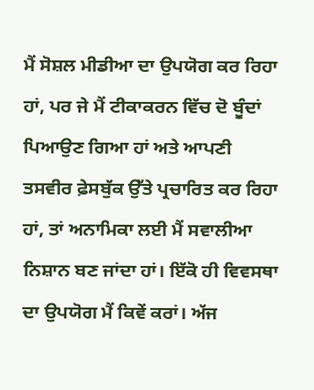ਮੈਂ ਸੋਸ਼ਲ ਮੀਡੀਆ ਦਾ ਉਪਯੋਗ ਕਰ ਰਿਹਾ ਹਾਂ, ਪਰ ਜੇ ਮੈਂ ਟੀਕਾਕਰਨ ਵਿੱਚ ਦੋ ਬੂੰਦਾਂ ਪਿਆਉਣ ਗਿਆ ਹਾਂ ਅਤੇ ਆਪਣੀ ਤਸਵੀਰ ਫ਼ੇਸਬੁੱਕ ਉੱਤੇ ਪ੍ਰਚਾਰਿਤ ਕਰ ਰਿਹਾ ਹਾਂ, ਤਾਂ ਅਨਾਮਿਕਾ ਲਈ ਮੈਂ ਸਵਾਲੀਆ ਨਿਸ਼ਾਨ ਬਣ ਜਾਂਦਾ ਹਾਂ। ਇੱਕੋ ਹੀ ਵਿਵਸਥਾ ਦਾ ਉਪਯੋਗ ਮੈਂ ਕਿਵੇਂ ਕਰਾਂ। ਅੱਜ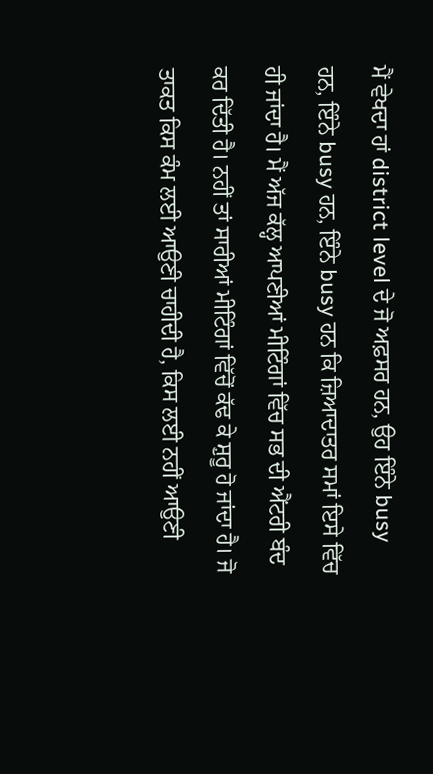ਮੈਂ ਵੇਖਦਾ ਹਾਂ district level ਦੇ ਜੋ ਅਫ਼ਸਰ ਹਨ, ਉਹ ਇੰਨੇ busy ਹਨ, ਇੰਨੇ busy ਹਨ, ਇੰਨੇ busy ਹਨ ਕਿ ਜ਼ਿਆਦਾਤਰ ਸਮਾਂ ਇਸੇ ਵਿੱਚ ਹੀ ਜਾਂਦਾ ਹੈ। ਮੈਂ ਅੱਜ ਕੱਲ੍ਹ ਆਪਣੀਆਂ ਮੀਟਿੰਗਾਂ ਵਿੱਚ ਸਭ ਦੀ ਐਂਟਰੀ ਬੰਦ ਕਰ ਦਿੱਤੀ ਹੈ। ਨਹੀਂ ਤਾਂ ਸਾਰੀਆਂ ਮੀਟਿੰਗਾਂ ਵਿੱਚੋਂ ਕੱਢ ਕੇ ਸ਼ੁਰੂ ਹੋ ਜਾਂਦਾ ਹੈ। ਜੋ ਤਾਕਤ ਕਿਸ ਕੰਮ ਲਈ ਆਉਣੀ ਚਾਹੀਦੀ ਹੈ, ਕਿਸ ਲਈ ਨਹੀਂ ਆਉਣੀ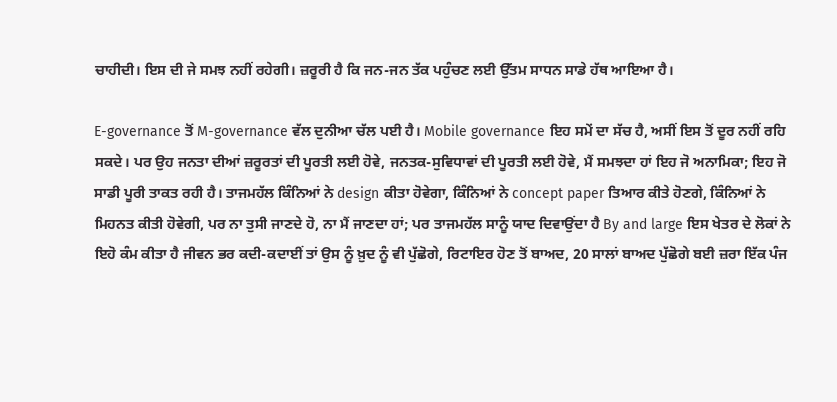ਚਾਹੀਦੀ। ਇਸ ਦੀ ਜੇ ਸਮਝ ਨਹੀਂ ਰਹੇਗੀ। ਜ਼ਰੂਰੀ ਹੈ ਕਿ ਜਨ-ਜਨ ਤੱਕ ਪਹੁੰਚਣ ਲਈ ਉੱਤਮ ਸਾਧਨ ਸਾਡੇ ਹੱਥ ਆਇਆ ਹੈ।

E-governance ਤੋਂ M-governance ਵੱਲ ਦੁਨੀਆ ਚੱਲ ਪਈ ਹੈ। Mobile governance ਇਹ ਸਮੇਂ ਦਾ ਸੱਚ ਹੈ, ਅਸੀਂ ਇਸ ਤੋਂ ਦੂਰ ਨਹੀਂ ਰਹਿ ਸਕਦੇ। ਪਰ ਉਹ ਜਨਤਾ ਦੀਆਂ ਜ਼ਰੂਰਤਾਂ ਦੀ ਪੂਰਤੀ ਲਈ ਹੋਵੇ, ਜਨਤਕ-ਸੁਵਿਧਾਵਾਂ ਦੀ ਪੂਰਤੀ ਲਈ ਹੋਵੇ, ਮੈਂ ਸਮਝਦਾ ਹਾਂ ਇਹ ਜੋ ਅਨਾਮਿਕਾ; ਇਹ ਜੋ ਸਾਡੀ ਪੂਰੀ ਤਾਕਤ ਰਹੀ ਹੈ। ਤਾਜਮਹੱਲ ਕਿੰਨਿਆਂ ਨੇ design ਕੀਤਾ ਹੋਵੇਗਾ, ਕਿੰਨਿਆਂ ਨੇ concept paper ਤਿਆਰ ਕੀਤੇ ਹੋਣਗੇ, ਕਿੰਨਿਆਂ ਨੇ ਮਿਹਨਤ ਕੀਤੀ ਹੋਵੇਗੀ, ਪਰ ਨਾ ਤੁਸੀ ਜਾਣਦੇ ਹੋ, ਨਾ ਮੈਂ ਜਾਣਦਾ ਹਾਂ; ਪਰ ਤਾਜਮਹੱਲ ਸਾਨੂੰ ਯਾਦ ਦਿਵਾਉਂਦਾ ਹੈ By and large ਇਸ ਖੇਤਰ ਦੇ ਲੋਕਾਂ ਨੇ ਇਹੋ ਕੰਮ ਕੀਤਾ ਹੈ ਜੀਵਨ ਭਰ ਕਦੀ-ਕਦਾਈਂ ਤਾਂ ਉਸ ਨੂੰ ਖ਼ੁਦ ਨੂੰ ਵੀ ਪੁੱਛੋਗੇ, ਰਿਟਾਇਰ ਹੋਣ ਤੋਂ ਬਾਅਦ, 20 ਸਾਲਾਂ ਬਾਅਦ ਪੁੱਛੋਗੇ ਬਈ ਜ਼ਰਾ ਇੱਕ ਪੰਜ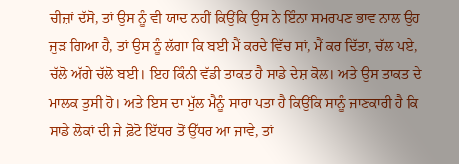ਚੀਜ਼ਾਂ ਦੱਸੋ, ਤਾਂ ਉਸ ਨੂੰ ਵੀ ਯਾਦ ਨਹੀਂ ਕਿਉਂਕਿ ਉਸ ਨੇ ਇੰਨਾ ਸਮਰਪਣ ਭਾਵ ਨਾਲ ਉਹ ਜੁੜ ਗਿਆ ਹੈ, ਤਾਂ ਉਸ ਨੂੰ ਲੱਗਾ ਕਿ ਬਈ ਮੈਂ ਕਰਦੇ ਵਿੱਚ ਸਾਂ, ਮੈਂ ਕਰ ਦਿੱਤਾ, ਚੱਲ ਪਏ, ਚੱਲੋ ਅੱਗੇ ਚੱਲੋ ਬਈ। ਇਹ ਕਿੰਨੀ ਵੱਡੀ ਤਾਕਤ ਹੈ ਸਾਡੇ ਦੇਸ਼ ਕੋਲ। ਅਤੇ ਉਸ ਤਾਕਤ ਦੇ ਮਾਲਕ ਤੁਸੀ ਹੋ। ਅਤੇ ਇਸ ਦਾ ਮੁੱਲ ਮੈਨੂੰ ਸਾਰਾ ਪਤਾ ਹੈ ਕਿਉਂਕਿ ਸਾਨੂੰ ਜਾਣਕਾਰੀ ਹੈ ਕਿ ਸਾਡੇ ਲੋਕਾਂ ਦੀ ਜੇ ਫ਼ੋਟੋ ਇੱਧਰ ਤੋਂ ਉੱਧਰ ਆ ਜਾਵੇ, ਤਾਂ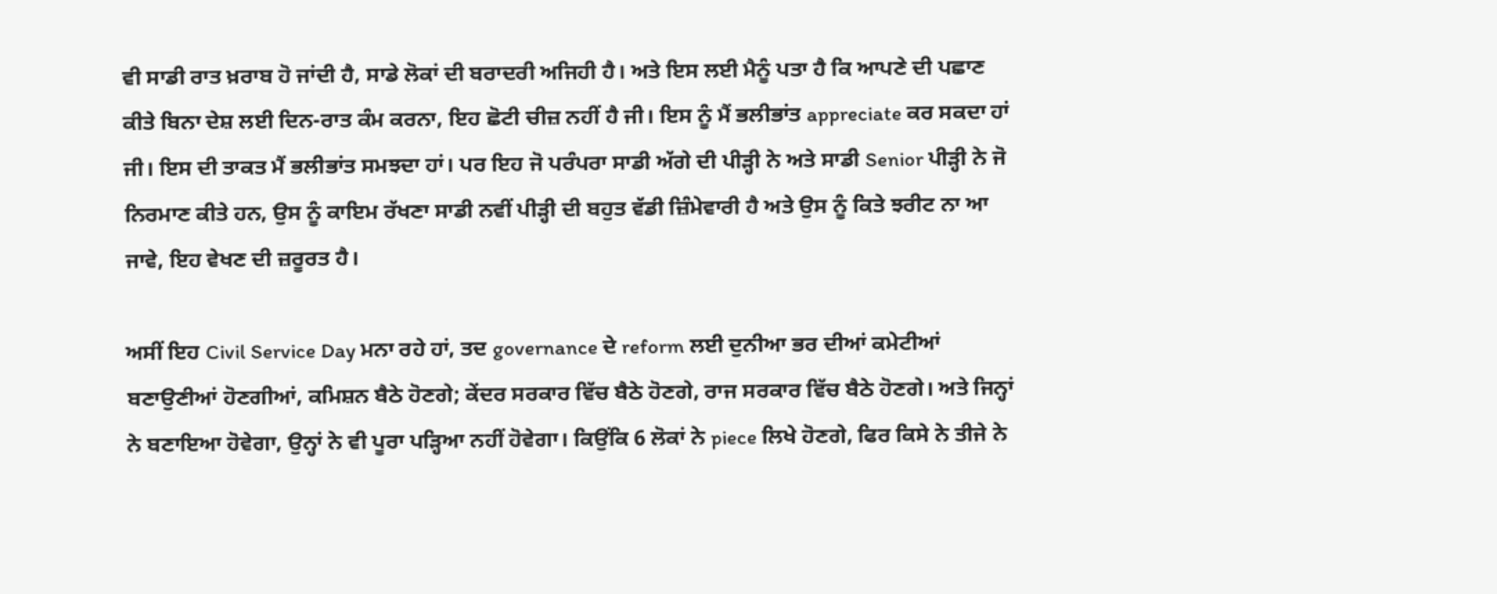ਵੀ ਸਾਡੀ ਰਾਤ ਖ਼ਰਾਬ ਹੋ ਜਾਂਦੀ ਹੈ, ਸਾਡੇ ਲੋਕਾਂ ਦੀ ਬਰਾਦਰੀ ਅਜਿਹੀ ਹੈ। ਅਤੇ ਇਸ ਲਈ ਮੈਨੂੰ ਪਤਾ ਹੈ ਕਿ ਆਪਣੇ ਦੀ ਪਛਾਣ ਕੀਤੇ ਬਿਨਾ ਦੇਸ਼ ਲਈ ਦਿਨ-ਰਾਤ ਕੰਮ ਕਰਨਾ, ਇਹ ਛੋਟੀ ਚੀਜ਼ ਨਹੀਂ ਹੈ ਜੀ। ਇਸ ਨੂੰ ਮੈਂ ਭਲੀਭਾਂਤ appreciate ਕਰ ਸਕਦਾ ਹਾਂ ਜੀ। ਇਸ ਦੀ ਤਾਕਤ ਮੈਂ ਭਲੀਭਾਂਤ ਸਮਝਦਾ ਹਾਂ। ਪਰ ਇਹ ਜੋ ਪਰੰਪਰਾ ਸਾਡੀ ਅੱਗੇ ਦੀ ਪੀੜ੍ਹੀ ਨੇ ਅਤੇ ਸਾਡੀ Senior ਪੀੜ੍ਹੀ ਨੇ ਜੋ ਨਿਰਮਾਣ ਕੀਤੇ ਹਨ, ਉਸ ਨੂੰ ਕਾਇਮ ਰੱਖਣਾ ਸਾਡੀ ਨਵੀਂ ਪੀੜ੍ਹੀ ਦੀ ਬਹੁਤ ਵੱਡੀ ਜ਼ਿੰਮੇਵਾਰੀ ਹੈ ਅਤੇ ਉਸ ਨੂੰ ਕਿਤੇ ਝਰੀਟ ਨਾ ਆ ਜਾਵੇ, ਇਹ ਵੇਖਣ ਦੀ ਜ਼ਰੂਰਤ ਹੈ।

ਅਸੀਂ ਇਹ Civil Service Day ਮਨਾ ਰਹੇ ਹਾਂ, ਤਦ governance ਦੇ reform ਲਈ ਦੁਨੀਆ ਭਰ ਦੀਆਂ ਕਮੇਟੀਆਂ ਬਣਾਉਣੀਆਂ ਹੋਣਗੀਆਂ, ਕਮਿਸ਼ਨ ਬੈਠੇ ਹੋਣਗੇ; ਕੇਂਦਰ ਸਰਕਾਰ ਵਿੱਚ ਬੈਠੇ ਹੋਣਗੇ, ਰਾਜ ਸਰਕਾਰ ਵਿੱਚ ਬੈਠੇ ਹੋਣਗੇ। ਅਤੇ ਜਿਨ੍ਹਾਂ ਨੇ ਬਣਾਇਆ ਹੋਵੇਗਾ, ਉਨ੍ਹਾਂ ਨੇ ਵੀ ਪੂਰਾ ਪੜ੍ਹਿਆ ਨਹੀਂ ਹੋਵੇਗਾ। ਕਿਉਂਕਿ 6 ਲੋਕਾਂ ਨੇ piece ਲਿਖੇ ਹੋਣਗੇ, ਫਿਰ ਕਿਸੇ ਨੇ ਤੀਜੇ ਨੇ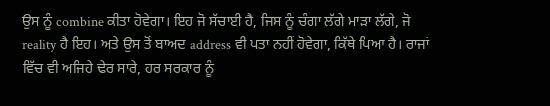ਉਸ ਨੂੰ combine ਕੀਤਾ ਹੋਵੇਗਾ। ਇਹ ਜੋ ਸੱਚਾਈ ਹੈ, ਜਿਸ ਨੂੰ ਚੰਗਾ ਲੱਗੇ ਮਾੜਾ ਲੱਗੇ, ਜੋ reality ਹੈ ਇਹ। ਅਤੇ ਉਸ ਤੋਂ ਬਾਅਦ address ਵੀ ਪਤਾ ਨਹੀਂ ਹੋਵੇਗਾ, ਕਿੱਥੇ ਪਿਆ ਹੈ। ਰਾਜਾਂ ਵਿੱਚ ਵੀ ਅਜਿਹੇ ਢੇਰ ਸਾਰੇ, ਹਰ ਸਰਕਾਰ ਨੂੰ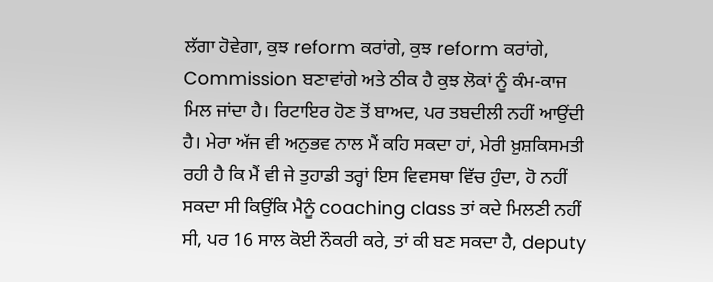ਲੱਗਾ ਹੋਵੇਗਾ, ਕੁਝ reform ਕਰਾਂਗੇ, ਕੁਝ reform ਕਰਾਂਗੇ, Commission ਬਣਾਵਾਂਗੇ ਅਤੇ ਠੀਕ ਹੈ ਕੁਝ ਲੋਕਾਂ ਨੂੰ ਕੰਮ-ਕਾਜ ਮਿਲ ਜਾਂਦਾ ਹੈ। ਰਿਟਾਇਰ ਹੋਣ ਤੋਂ ਬਾਅਦ, ਪਰ ਤਬਦੀਲੀ ਨਹੀਂ ਆਉਂਦੀ ਹੈ। ਮੇਰਾ ਅੱਜ ਵੀ ਅਨੁਭਵ ਨਾਲ ਮੈਂ ਕਹਿ ਸਕਦਾ ਹਾਂ, ਮੇਰੀ ਖ਼ੁਸ਼ਕਿਸਮਤੀ ਰਹੀ ਹੈ ਕਿ ਮੈਂ ਵੀ ਜੇ ਤੁਹਾਡੀ ਤਰ੍ਹਾਂ ਇਸ ਵਿਵਸਥਾ ਵਿੱਚ ਹੁੰਦਾ, ਹੋ ਨਹੀਂ ਸਕਦਾ ਸੀ ਕਿਉਂਕਿ ਮੈਨੂੰ coaching class ਤਾਂ ਕਦੇ ਮਿਲਣੀ ਨਹੀਂ ਸੀ, ਪਰ 16 ਸਾਲ ਕੋਈ ਨੌਕਰੀ ਕਰੇ, ਤਾਂ ਕੀ ਬਣ ਸਕਦਾ ਹੈ, deputy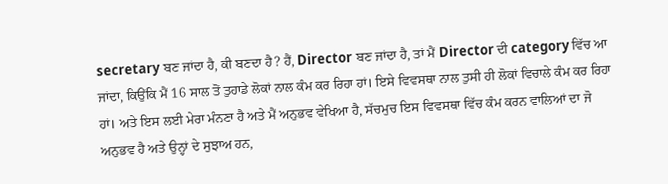secretary ਬਣ ਜਾਂਦਾ ਹੈ, ਕੀ ਬਣਦਾ ਹੈ? ਹੈਂ, Director ਬਣ ਜਾਂਦਾ ਹੈ, ਤਾਂ ਮੈਂ Director ਦੀ category ਵਿੱਚ ਆ ਜਾਂਦਾ, ਕਿਉਂਕਿ ਮੈਂ 16 ਸਾਲ ਤੋਂ ਤੁਹਾਡੇ ਲੋਕਾਂ ਨਾਲ ਕੰਮ ਕਰ ਰਿਹਾ ਹਾਂ। ਇਸੇ ਵਿਵਸਥਾ ਨਾਲ ਤੁਸੀ ਹੀ ਲੋਕਾਂ ਵਿਚਾਲੇ ਕੰਮ ਕਰ ਰਿਹਾ ਹਾਂ। ਅਤੇ ਇਸ ਲਈ ਮੇਰਾ ਮੰਨਣਾ ਹੈ ਅਤੇ ਮੈਂ ਅਨੁਭਵ ਵੇਖਿਆ ਹੈ, ਸੱਚਮੁਚ ਇਸ ਵਿਵਸਥਾ ਵਿੱਚ ਕੰਮ ਕਰਨ ਵਾਲਿਆਂ ਦਾ ਜੋ ਅਨੁਭਵ ਹੈ ਅਤੇ ਉਨ੍ਹਾਂ ਦੇ ਸੁਝਾਅ ਹਨ,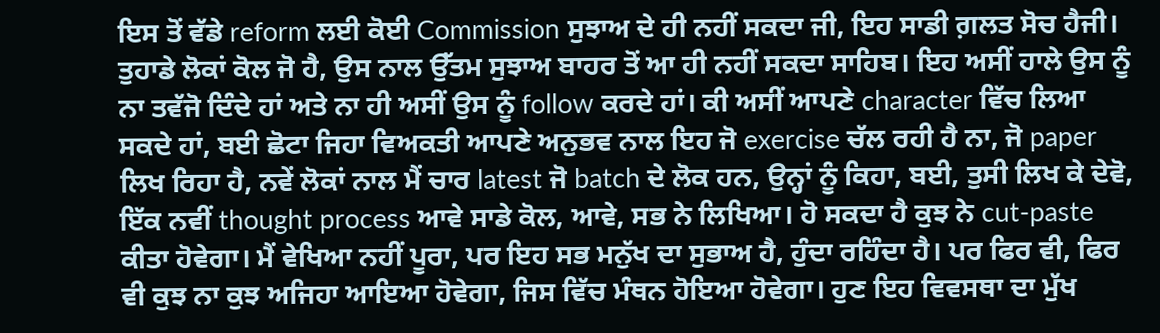ਇਸ ਤੋਂ ਵੱਡੇ reform ਲਈ ਕੋਈ Commission ਸੁਝਾਅ ਦੇ ਹੀ ਨਹੀਂ ਸਕਦਾ ਜੀ, ਇਹ ਸਾਡੀ ਗ਼ਲਤ ਸੋਚ ਹੈਜੀ। ਤੁਹਾਡੇ ਲੋਕਾਂ ਕੋਲ ਜੋ ਹੈ, ਉਸ ਨਾਲ ਉੱਤਮ ਸੁਝਾਅ ਬਾਹਰ ਤੋਂ ਆ ਹੀ ਨਹੀਂ ਸਕਦਾ ਸਾਹਿਬ। ਇਹ ਅਸੀਂ ਹਾਲੇ ਉਸ ਨੂੰ ਨਾ ਤਵੱਜੋ ਦਿੰਦੇ ਹਾਂ ਅਤੇ ਨਾ ਹੀ ਅਸੀਂ ਉਸ ਨੂੰ follow ਕਰਦੇ ਹਾਂ। ਕੀ ਅਸੀਂ ਆਪਣੇ character ਵਿੱਚ ਲਿਆ ਸਕਦੇ ਹਾਂ, ਬਈ ਛੋਟਾ ਜਿਹਾ ਵਿਅਕਤੀ ਆਪਣੇ ਅਨੁਭਵ ਨਾਲ ਇਹ ਜੋ exercise ਚੱਲ ਰਹੀ ਹੈ ਨਾ, ਜੋ paper ਲਿਖ ਰਿਹਾ ਹੈ, ਨਵੇਂ ਲੋਕਾਂ ਨਾਲ ਮੈਂ ਚਾਰ latest ਜੋ batch ਦੇ ਲੋਕ ਹਨ, ਉਨ੍ਹਾਂ ਨੂੰ ਕਿਹਾ, ਬਈ, ਤੁਸੀ ਲਿਖ ਕੇ ਦੇਵੋ, ਇੱਕ ਨਵੀਂ thought process ਆਵੇ ਸਾਡੇ ਕੋਲ, ਆਵੇ, ਸਭ ਨੇ ਲਿਖਿਆ। ਹੋ ਸਕਦਾ ਹੈ ਕੁਝ ਨੇ cut-paste ਕੀਤਾ ਹੋਵੇਗਾ। ਮੈਂ ਵੇਖਿਆ ਨਹੀਂ ਪੂਰਾ, ਪਰ ਇਹ ਸਭ ਮਨੁੱਖ ਦਾ ਸੁਭਾਅ ਹੈ, ਹੁੰਦਾ ਰਹਿੰਦਾ ਹੈ। ਪਰ ਫਿਰ ਵੀ, ਫਿਰ ਵੀ ਕੁਝ ਨਾ ਕੁਝ ਅਜਿਹਾ ਆਇਆ ਹੋਵੇਗਾ, ਜਿਸ ਵਿੱਚ ਮੰਥਨ ਹੋਇਆ ਹੋਵੇਗਾ। ਹੁਣ ਇਹ ਵਿਵਸਥਾ ਦਾ ਮੁੱਖ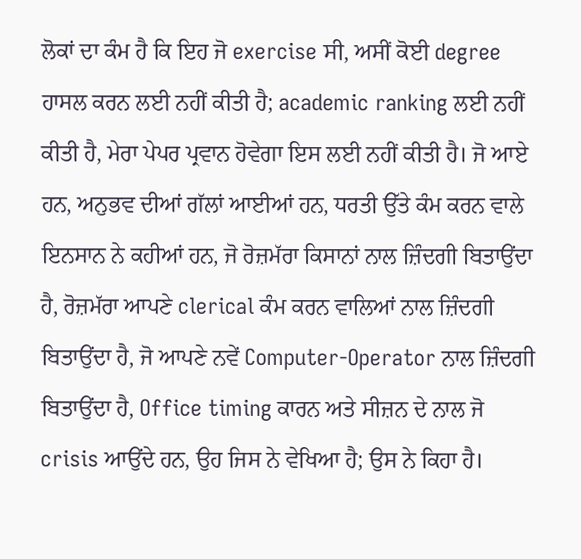ਲੋਕਾਂ ਦਾ ਕੰਮ ਹੈ ਕਿ ਇਹ ਜੋ exercise ਸੀ, ਅਸੀਂ ਕੋਈ degree ਹਾਸਲ ਕਰਨ ਲਈ ਨਹੀਂ ਕੀਤੀ ਹੈ; academic ranking ਲਈ ਨਹੀਂ ਕੀਤੀ ਹੈ, ਮੇਰਾ ਪੇਪਰ ਪ੍ਰਵਾਨ ਹੋਵੇਗਾ ਇਸ ਲਈ ਨਹੀਂ ਕੀਤੀ ਹੈ। ਜੋ ਆਏ ਹਨ, ਅਨੁਭਵ ਦੀਆਂ ਗੱਲਾਂ ਆਈਆਂ ਹਨ, ਧਰਤੀ ਉੱਤੇ ਕੰਮ ਕਰਨ ਵਾਲੇ ਇਨਸਾਨ ਨੇ ਕਹੀਆਂ ਹਨ, ਜੋ ਰੋਜ਼ਮੱਰਾ ਕਿਸਾਨਾਂ ਨਾਲ ਜ਼ਿੰਦਗੀ ਬਿਤਾਉਂਦਾ ਹੈ, ਰੋਜ਼ਮੱਰਾ ਆਪਣੇ clerical ਕੰਮ ਕਰਨ ਵਾਲਿਆਂ ਨਾਲ ਜ਼ਿੰਦਗੀ ਬਿਤਾਉਂਦਾ ਹੈ, ਜੋ ਆਪਣੇ ਨਵੇਂ Computer-Operator ਨਾਲ ਜ਼ਿੰਦਗੀ ਬਿਤਾਉਂਦਾ ਹੈ, Office timing ਕਾਰਨ ਅਤੇ ਸੀਜ਼ਨ ਦੇ ਨਾਲ ਜੋ crisis ਆਉਂਦੇ ਹਨ, ਉਹ ਜਿਸ ਨੇ ਵੇਖਿਆ ਹੈ; ਉਸ ਨੇ ਕਿਹਾ ਹੈ।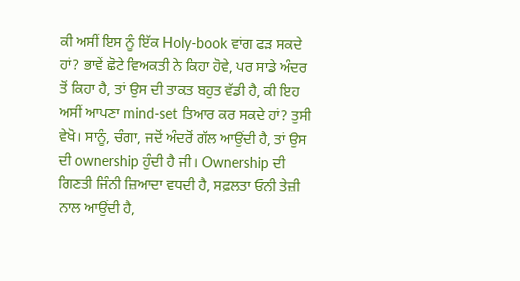ਕੀ ਅਸੀਂ ਇਸ ਨੂੰ ਇੱਕ Holy-book ਵਾਂਗ ਫੜ ਸਕਦੇ ਹਾਂ? ਭਾਵੇਂ ਛੋਟੇ ਵਿਅਕਤੀ ਨੇ ਕਿਹਾ ਹੋਵੇ, ਪਰ ਸਾਡੇ ਅੰਦਰ ਤੋਂ ਕਿਹਾ ਹੈ, ਤਾਂ ਉਸ ਦੀ ਤਾਕਤ ਬਹੁਤ ਵੱਡੀ ਹੈ, ਕੀ ਇਹ ਅਸੀਂ ਆਪਣਾ mind-set ਤਿਆਰ ਕਰ ਸਕਦੇ ਹਾਂ? ਤੁਸੀ ਵੇਖੋ। ਸਾਨੂੰ, ਚੰਗਾ, ਜਦੋਂ ਅੰਦਰੋਂ ਗੱਲ ਆਉਂਦੀ ਹੈ, ਤਾਂ ਉਸ ਦੀ ownership ਹੁੰਦੀ ਹੈ ਜੀ। Ownership ਦੀ ਗਿਣਤੀ ਜਿੰਨੀ ਜ਼ਿਆਦਾ ਵਧਦੀ ਹੈ, ਸਫ਼ਲਤਾ ਓਨੀ ਤੇਜ਼ੀ ਨਾਲ ਆਉਂਦੀ ਹੈ,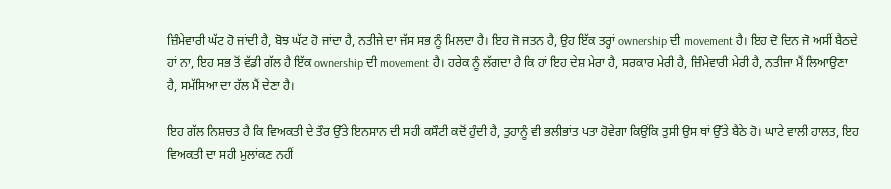ਜ਼ਿੰਮੇਵਾਰੀ ਘੱਟ ਹੋ ਜਾਂਦੀ ਹੈ, ਬੋਝ ਘੱਟ ਹੋ ਜਾਂਦਾ ਹੈ, ਨਤੀਜੇ ਦਾ ਜੱਸ ਸਭ ਨੂੰ ਮਿਲਦਾ ਹੈ। ਇਹ ਜੋ ਜਤਨ ਹੈ, ਉਹ ਇੱਕ ਤਰ੍ਹਾਂ ownership ਦੀ movement ਹੈ। ਇਹ ਦੋ ਦਿਨ ਜੋ ਅਸੀਂ ਬੈਠਦੇ ਹਾਂ ਨਾ, ਇਹ ਸਭ ਤੋਂ ਵੱਡੀ ਗੱਲ ਹੈ ਇੱਕ ownership ਦੀ movement ਹੈ। ਹਰੇਕ ਨੂੰ ਲੱਗਦਾ ਹੈ ਕਿ ਹਾਂ ਇਹ ਦੇਸ਼ ਮੇਰਾ ਹੈ, ਸਰਕਾਰ ਮੇਰੀ ਹੈ, ਜ਼ਿੰਮੇਵਾਰੀ ਮੇਰੀ ਹੈ, ਨਤੀਜਾ ਮੈਂ ਲਿਆਉਣਾ ਹੈ, ਸਮੱਸਿਆ ਦਾ ਹੱਲ ਮੈਂ ਦੇਣਾ ਹੈ।

ਇਹ ਗੱਲ ਨਿਸ਼ਚਤ ਹੈ ਕਿ ਵਿਅਕਤੀ ਦੇ ਤੌਰ ਉੱਤੇ ਇਨਸਾਨ ਦੀ ਸਹੀ ਕਸੌਟੀ ਕਦੋਂ ਹੁੰਦੀ ਹੈ, ਤੁਹਾਨੂੰ ਵੀ ਭਲੀਭਾਂਤ ਪਤਾ ਹੋਵੇਗਾ ਕਿਉਂਕਿ ਤੁਸੀ ਉਸ ਥਾਂ ਉੱਤੇ ਬੈਠੇ ਹੋ। ਘਾਟੇ ਵਾਲੀ ਹਾਲਤ, ਇਹ ਵਿਅਕਤੀ ਦਾ ਸਹੀ ਮੁਲਾਂਕਣ ਨਹੀਂ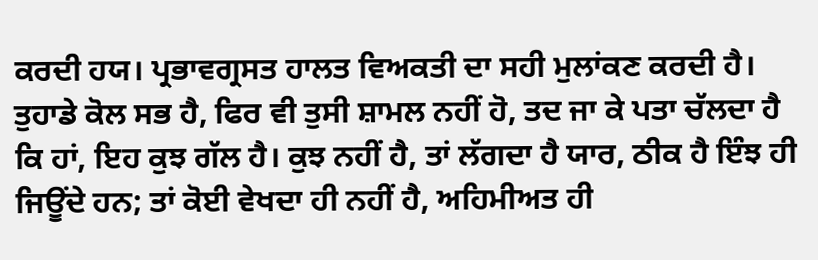ਕਰਦੀ ਹਯ। ਪ੍ਰਭਾਵਗ੍ਰਸਤ ਹਾਲਤ ਵਿਅਕਤੀ ਦਾ ਸਹੀ ਮੁਲਾਂਕਣ ਕਰਦੀ ਹੈ। ਤੁਹਾਡੇ ਕੋਲ ਸਭ ਹੈ, ਫਿਰ ਵੀ ਤੁਸੀ ਸ਼ਾਮਲ ਨਹੀਂ ਹੋ, ਤਦ ਜਾ ਕੇ ਪਤਾ ਚੱਲਦਾ ਹੈ ਕਿ ਹਾਂ, ਇਹ ਕੁਝ ਗੱਲ ਹੈ। ਕੁਝ ਨਹੀਂ ਹੈ, ਤਾਂ ਲੱਗਦਾ ਹੈ ਯਾਰ, ਠੀਕ ਹੈ ਇੰਝ ਹੀ ਜਿਊਂਦੇ ਹਨ; ਤਾਂ ਕੋਈ ਵੇਖਦਾ ਹੀ ਨਹੀਂ ਹੈ, ਅਹਿਮੀਅਤ ਹੀ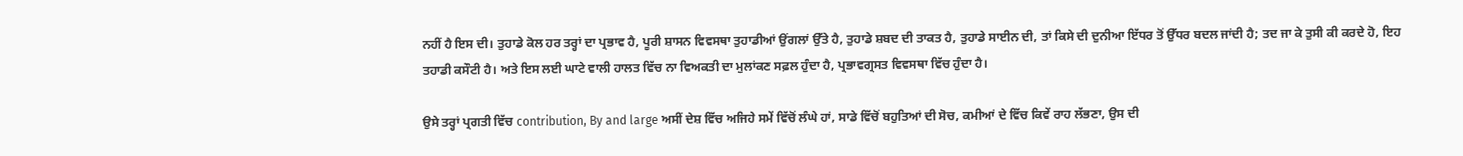ਨਹੀਂ ਹੈ ਇਸ ਦੀ। ਤੁਹਾਡੇ ਕੋਲ ਹਰ ਤਰ੍ਹਾਂ ਦਾ ਪ੍ਰਭਾਵ ਹੈ, ਪੂਰੀ ਸ਼ਾਸਨ ਵਿਵਸਥਾ ਤੁਹਾਡੀਆਂ ਉਂਗਲਾਂ ਉੱਤੇ ਹੈ, ਤੁਹਾਡੇ ਸ਼ਬਦ ਦੀ ਤਾਕਤ ਹੈ, ਤੁਹਾਡੇ ਸਾਈਨ ਦੀ, ਤਾਂ ਕਿਸੇ ਦੀ ਦੁਨੀਆ ਇੱਧਰ ਤੋਂ ਉੱਧਰ ਬਦਲ ਜਾਂਦੀ ਹੈ; ਤਦ ਜਾ ਕੇ ਤੁਸੀ ਕੀ ਕਰਦੇ ਹੋ, ਇਹ ਤਹਾਡੀ ਕਸੌਟੀ ਹੈ। ਅਤੇ ਇਸ ਲਈ ਘਾਟੇ ਵਾਲੀ ਹਾਲਤ ਵਿੱਚ ਨਾ ਵਿਅਕਤੀ ਦਾ ਮੁਲਾਂਕਣ ਸਫ਼ਲ ਹੁੰਦਾ ਹੈ, ਪ੍ਰਭਾਵਗ੍ਰਸਤ ਵਿਵਸਥਾ ਵਿੱਚ ਹੁੰਦਾ ਹੈ।

ਉਸੇ ਤਰ੍ਹਾਂ ਪ੍ਰਗਤੀ ਵਿੱਚ contribution, By and large ਅਸੀਂ ਦੇਸ਼ ਵਿੱਚ ਅਜਿਹੇ ਸਮੇਂ ਵਿੱਚੋਂ ਲੰਘੇ ਹਾਂ, ਸਾਡੇ ਵਿੱਚੋਂ ਬਹੁਤਿਆਂ ਦੀ ਸੋਚ, ਕਮੀਆਂ ਦੇ ਵਿੱਚ ਕਿਵੇਂ ਰਾਹ ਲੱਭਣਾ, ਉਸ ਦੀ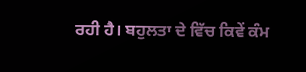ਰਹੀ ਹੈ। ਬਹੁਲਤਾ ਦੇ ਵਿੱਚ ਕਿਵੇਂ ਕੰਮ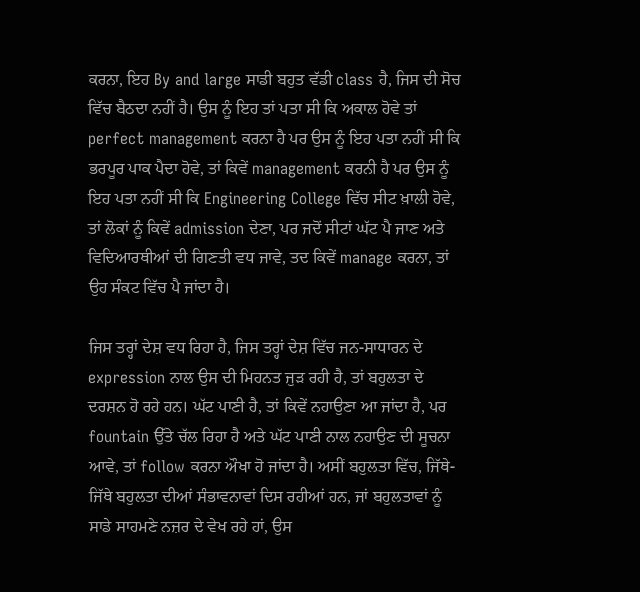ਕਰਨਾ, ਇਹ By and large ਸਾਡੀ ਬਹੁਤ ਵੱਡੀ class ਹੈ, ਜਿਸ ਦੀ ਸੋਚ ਵਿੱਚ ਬੈਠਦਾ ਨਹੀਂ ਹੈ। ਉਸ ਨੂੰ ਇਹ ਤਾਂ ਪਤਾ ਸੀ ਕਿ ਅਕਾਲ ਹੋਵੇ ਤਾਂ perfect management ਕਰਨਾ ਹੈ ਪਰ ਉਸ ਨੂੰ ਇਹ ਪਤਾ ਨਹੀਂ ਸੀ ਕਿ ਭਰਪੂਰ ਪਾਕ ਪੈਦਾ ਹੋਵੇ, ਤਾਂ ਕਿਵੇਂ management ਕਰਨੀ ਹੈ ਪਰ ਉਸ ਨੂੰ ਇਹ ਪਤਾ ਨਹੀਂ ਸੀ ਕਿ Engineering College ਵਿੱਚ ਸੀਟ ਖ਼ਾਲੀ ਹੋਵੇ, ਤਾਂ ਲੋਕਾਂ ਨੂੰ ਕਿਵੇਂ admission ਦੇਣਾ, ਪਰ ਜਦੋਂ ਸੀਟਾਂ ਘੱਟ ਪੈ ਜਾਣ ਅਤੇ ਵਿਦਿਆਰਥੀਆਂ ਦੀ ਗਿਣਤੀ ਵਧ ਜਾਵੇ, ਤਦ ਕਿਵੇਂ manage ਕਰਨਾ, ਤਾਂ ਉਹ ਸੰਕਟ ਵਿੱਚ ਪੈ ਜਾਂਦਾ ਹੈ।

ਜਿਸ ਤਰ੍ਹਾਂ ਦੇਸ਼ ਵਧ ਰਿਹਾ ਹੈ, ਜਿਸ ਤਰ੍ਹਾਂ ਦੇਸ਼ ਵਿੱਚ ਜਨ-ਸਾਧਾਰਨ ਦੇ expression ਨਾਲ ਉਸ ਦੀ ਮਿਹਨਤ ਜੁੜ ਰਹੀ ਹੈ, ਤਾਂ ਬਹੁਲਤਾ ਦੇ ਦਰਸ਼ਨ ਹੋ ਰਹੇ ਹਨ। ਘੱਟ ਪਾਣੀ ਹੈ, ਤਾਂ ਕਿਵੇਂ ਨਹਾਉਣਾ ਆ ਜਾਂਦਾ ਹੈ, ਪਰ fountain ਉੱਤੇ ਚੱਲ ਰਿਹਾ ਹੈ ਅਤੇ ਘੱਟ ਪਾਣੀ ਨਾਲ ਨਹਾਉਣ ਦੀ ਸੂਚਨਾ ਆਵੇ, ਤਾਂ follow ਕਰਨਾ ਔਖਾ ਹੋ ਜਾਂਦਾ ਹੈ। ਅਸੀਂ ਬਹੁਲਤਾ ਵਿੱਚ, ਜਿੱਥੇ-ਜਿੱਥੇ ਬਹੁਲਤਾ ਦੀਆਂ ਸੰਭਾਵਨਾਵਾਂ ਦਿਸ ਰਹੀਆਂ ਹਨ, ਜਾਂ ਬਹੁਲਤਾਵਾਂ ਨੂੰ ਸਾਡੇ ਸਾਹਮਣੇ ਨਜ਼ਰ ਦੇ ਵੇਖ ਰਹੇ ਹਾਂ, ਉਸ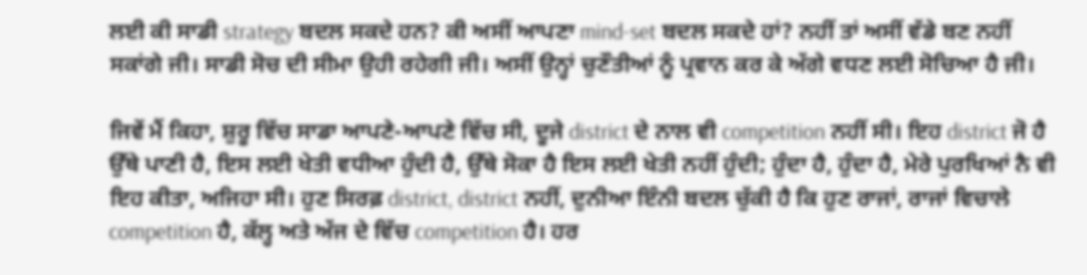ਲਈ ਕੀ ਸਾਡੀ strategy ਬਦਲ ਸਕਦੇ ਹਨ? ਕੀ ਅਸੀਂ ਆਪਣਾ mind-set ਬਦਲ ਸਕਦੇ ਹਾਂ? ਨਹੀਂ ਤਾਂ ਅਸੀਂ ਵੱਡੇ ਬਣ ਨਹੀਂ ਸਕਾਂਗੇ ਜੀ। ਸਾਡੀ ਸੋਚ ਦੀ ਸੀਮਾ ਉਹੀ ਰਹੇਗੀ ਜੀ। ਅਸੀਂ ਉਨ੍ਹਾਂ ਚੁਣੌਤੀਆਂ ਨੂੰ ਪ੍ਰਵਾਨ ਕਰ ਕੇ ਅੱਗੇ ਵਧਣ ਲਈ ਸੋਚਿਆ ਹੈ ਜੀ।

ਜਿਵੇਂ ਮੈਂ ਕਿਹਾ, ਸ਼ੁਰੂ ਵਿੱਚ ਸਾਡਾ ਆਪਣੇ-ਆਪਣੇ ਵਿੱਚ ਸੀ, ਦੂਜੇ district ਦੇ ਨਾਲ ਵੀ competition ਨਹੀਂ ਸੀ। ਇਹ district ਜੋ ਹੈ ਉੱਥੇ ਪਾਣੀ ਹੈ, ਇਸ ਲਈ ਖੇਤੀ ਵਧੀਆ ਹੁੰਦੀ ਹੈ, ਉੱਥੇ ਸੋਕਾ ਹੈ ਇਸ ਲਈ ਖੇਤੀ ਨਹੀਂ ਹੁੰਦੀ; ਹੁੰਦਾ ਹੈ, ਹੁੰਦਾ ਹੈ, ਮੇਰੇ ਪੁਰਖਿਆਂ ਨੈ ਵੀ ਇਹ ਕੀਤਾ, ਅਜਿਹਾ ਸੀ। ਹੁਣ ਸਿਰਫ਼ district, district ਨਹੀਂ, ਦੁਨੀਆ ਇੰਨੀ ਬਦਲ ਚੁੱਕੀ ਹੈ ਕਿ ਹੁਣ ਰਾਜਾਂ, ਰਾਜਾਂ ਵਿਚਾਲੇ competition ਹੈ, ਕੱਲ੍ਹ ਅਤੇ ਅੱਜ ਦੇ ਵਿੱਚ competition ਹੈ। ਹਰ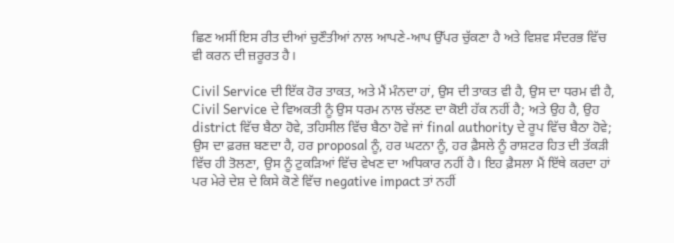ਛਿਣ ਅਸੀਂ ਇਸ ਰੀਤ ਦੀਆਂ ਚੁਣੌਤੀਆਂ ਨਾਲ ਆਪਣੇ-ਆਪ ਉੱਪਰ ਚੁੱਕਣਾ ਹੈ ਅਤੇ ਵਿਸ਼ਵ ਸੰਦਰਭ ਵਿੱਚ ਵੀ ਕਰਨ ਦੀ ਜ਼ਰੂਰਤ ਹੈ।

Civil Service ਦੀ ਇੱਕ ਹੋਰ ਤਾਕਤ, ਅਤੇ ਮੈਂ ਮੰਨਦਾ ਹਾਂ, ਉਸ ਦੀ ਤਾਕਤ ਵੀ ਹੈ, ਉਸ ਦਾ ਧਰਮ ਵੀ ਹੈ, Civil Service ਦੇ ਵਿਅਕਤੀ ਨੂੰ ਉਸ ਧਰਮ ਨਾਲ ਚੱਲਣ ਦਾ ਕੋਈ ਹੱਕ ਨਹੀਂ ਹੈ; ਅਤੇ ਉਹ ਹੈ, ਉਹ district ਵਿੱਚ ਬੈਠਾ ਹੋਵੇ, ਤਹਿਸੀਲ ਵਿੱਚ ਬੈਠਾ ਹੋਵੇ ਜਾਂ final authority ਦੇ ਰੂਪ ਵਿੱਚ ਬੈਠਾ ਹੋਵੇ; ਉਸ ਦਾ ਫ਼ਰਜ਼ ਬਣਦਾ ਹੈ, ਹਰ proposal ਨੂੰ, ਹਰ ਘਟਨਾ ਨੂੰ, ਹਰ ਫ਼ੈਸਲੇ ਨੂੰ ਰਾਸ਼ਟਰ ਹਿਤ ਦੀ ਤੱਕੜੀ ਵਿੱਚ ਹੀ ਤੋਲਣਾ, ਉਸ ਨੂੰ ਟੁਕੜਿਆਂ ਵਿੱਚ ਵੇਖਣ ਦਾ ਅਧਿਕਾਰ ਨਹੀਂ ਹੈ। ਇਹ ਫ਼ੈਸਲਾ ਮੈਂ ਇੱਥੇ ਕਰਦਾ ਹਾਂ ਪਰ ਮੇਰੇ ਦੇਸ਼ ਦੇ ਕਿਸੇ ਕੋਣੇ ਵਿੱਚ negative impact ਤਾਂ ਨਹੀਂ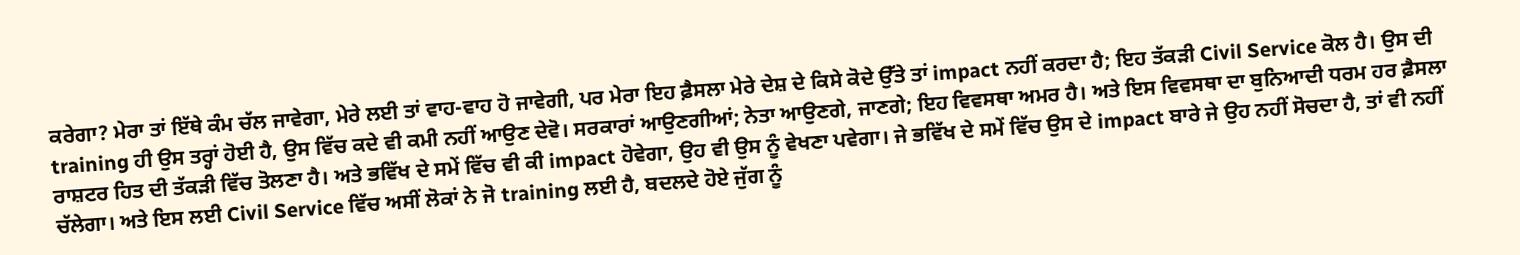ਕਰੇਗਾ? ਮੇਰਾ ਤਾਂ ਇੱਥੇ ਕੰਮ ਚੱਲ ਜਾਵੇਗਾ, ਮੇਰੇ ਲਈ ਤਾਂ ਵਾਹ-ਵਾਹ ਹੋ ਜਾਵੇਗੀ, ਪਰ ਮੇਰਾ ਇਹ ਫ਼ੈਸਲਾ ਮੇਰੇ ਦੇਸ਼ ਦੇ ਕਿਸੇ ਕੋਦੇ ਉੱਤੇ ਤਾਂ impact ਨਹੀਂ ਕਰਦਾ ਹੈ; ਇਹ ਤੱਕੜੀ Civil Service ਕੋਲ ਹੈ। ਉਸ ਦੀ training ਹੀ ਉਸ ਤਰ੍ਹਾਂ ਹੋਈ ਹੈ, ਉਸ ਵਿੱਚ ਕਦੇ ਵੀ ਕਮੀ ਨਹੀਂ ਆਉਣ ਦੇਵੋ। ਸਰਕਾਰਾਂ ਆਉਣਗੀਆਂ; ਨੇਤਾ ਆਉਣਗੇ, ਜਾਣਗੇ; ਇਹ ਵਿਵਸਥਾ ਅਮਰ ਹੈ। ਅਤੇ ਇਸ ਵਿਵਸਥਾ ਦਾ ਬੁਨਿਆਦੀ ਧਰਮ ਹਰ ਫ਼ੈਸਲਾ ਰਾਸ਼ਟਰ ਹਿਤ ਦੀ ਤੱਕੜੀ ਵਿੱਚ ਤੋਲਣਾ ਹੈ। ਅਤੇ ਭਵਿੱਖ ਦੇ ਸਮੇਂ ਵਿੱਚ ਵੀ ਕੀ impact ਹੋਵੇਗਾ, ਉਹ ਵੀ ਉਸ ਨੂੰ ਵੇਖਣਾ ਪਵੇਗਾ। ਜੇ ਭਵਿੱਖ ਦੇ ਸਮੇਂ ਵਿੱਚ ਉਸ ਦੇ impact ਬਾਰੇ ਜੇ ਉਹ ਨਹੀਂ ਸੋਚਦਾ ਹੈ, ਤਾਂ ਵੀ ਨਹੀਂ ਚੱਲੇਗਾ। ਅਤੇ ਇਸ ਲਈ Civil Service ਵਿੱਚ ਅਸੀਂ ਲੋਕਾਂ ਨੇ ਜੋ training ਲਈ ਹੈ, ਬਦਲਦੇ ਹੋਏ ਜੁੱਗ ਨੂੰ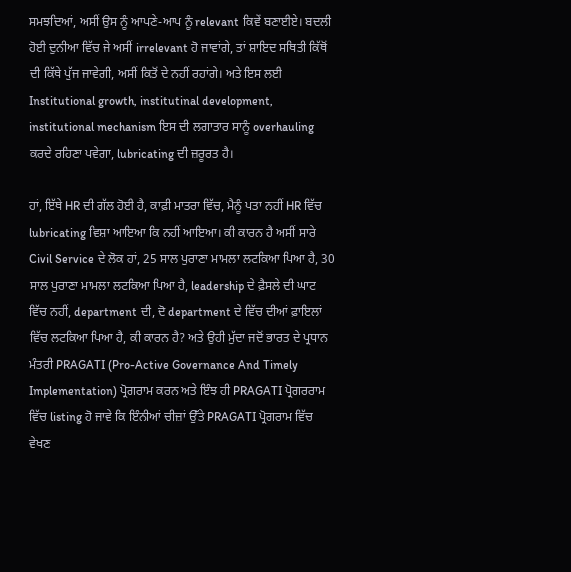ਸਮਝਦਿਆਂ, ਅਸੀਂ ਉਸ ਨੂੰ ਆਪਣੇ-ਆਪ ਨੂੰ relevant ਕਿਵੇਂ ਬਣਾਈਏ। ਬਦਲੀ ਹੋਈ ਦੁਨੀਆ ਵਿੱਚ ਜੇ ਅਸੀਂ irrelevant ਹੋ ਜਾਵਾਂਗੇ, ਤਾਂ ਸ਼ਾਇਦ ਸਥਿਤੀ ਕਿੱਥੋਂ ਦੀ ਕਿੱਥੇ ਪੁੱਜ ਜਾਵੇਗੀ, ਅਸੀਂ ਕਿਤੋਂ ਦੇ ਨਹੀਂ ਰਹਾਂਗੇ। ਅਤੇ ਇਸ ਲਈ Institutional growth, institutinal development, institutional mechanism ਇਸ ਦੀ ਲਗਾਤਾਰ ਸਾਨੂੰ overhauling ਕਰਦੇ ਰਹਿਣਾ ਪਵੇਗਾ, lubricating ਦੀ ਜ਼ਰੂਰਤ ਹੈ।

ਹਾਂ, ਇੱਥੇ HR ਦੀ ਗੱਲ ਹੋਈ ਹੈ, ਕਾਫ਼ੀ ਮਾਤਰਾ ਵਿੱਚ, ਮੈਨੂੰ ਪਤਾ ਨਹੀਂ HR ਵਿੱਚ lubricating ਵਿਸ਼ਾ ਆਇਆ ਕਿ ਨਹੀਂ ਆਇਆ। ਕੀ ਕਾਰਨ ਹੈ ਅਸੀਂ ਸਾਰੇ Civil Service ਦੇ ਲੋਕ ਹਾਂ, 25 ਸਾਲ ਪੁਰਾਣਾ ਮਾਮਲਾ ਲਟਕਿਆ ਪਿਆ ਹੈ, 30 ਸਾਲ ਪੁਰਾਣਾ ਮਾਮਲਾ ਲਟਕਿਆ ਪਿਆ ਹੈ, leadership ਦੇ ਫ਼ੈਸਲੇ ਦੀ ਘਾਟ ਵਿੱਚ ਨਹੀਂ, department ਦੀ, ਦੋ department ਦੇ ਵਿੱਚ ਦੀਆਂ ਫ਼ਾਇਲਾਂ ਵਿੱਚ ਲਟਕਿਆ ਪਿਆ ਹੈ, ਕੀ ਕਾਰਨ ਹੈ? ਅਤੇ ਉਹੀ ਮੁੱਦਾ ਜਦੋਂ ਭਾਰਤ ਦੇ ਪ੍ਰਧਾਨ ਮੰਤਰੀ PRAGATI (Pro-Active Governance And Timely Implementation) ਪ੍ਰੋਗਰਾਮ ਕਰਨ ਅਤੇ ਇੰਝ ਹੀ PRAGATI ਪ੍ਰੋਗਰਰਾਮ ਵਿੱਚ listing ਹੋ ਜਾਵੇ ਕਿ ਇੰਨੀਆਂ ਚੀਜ਼ਾਂ ਉੱਤੇ PRAGATI ਪ੍ਰੋਗਰਾਮ ਵਿੱਚ ਵੇਖਣ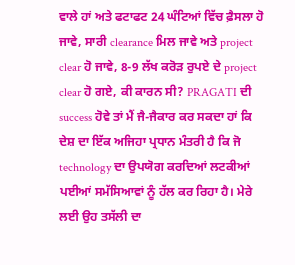ਵਾਲੇ ਹਾਂ ਅਤੇ ਫਟਾਫਟ 24 ਘੰਟਿਆਂ ਵਿੱਚ ਫ਼ੈਸਲਾ ਹੋ ਜਾਵੇ, ਸਾਰੀ clearance ਮਿਲ ਜਾਵੇ ਅਤੇ project clear ਹੋ ਜਾਵੇ, 8-9 ਲੱਖ ਕਰੋੜ ਰੁਪਏ ਦੇ project clear ਹੋ ਗਏ, ਕੀ ਕਾਰਨ ਸੀ? PRAGATI ਦੀ success ਹੋਵੇ ਤਾਂ ਮੈਂ ਜੈ-ਜੈਕਾਰ ਕਰ ਸਕਦਾ ਹਾਂ ਕਿ ਦੇਸ਼ ਦਾ ਇੱਕ ਅਜਿਹਾ ਪ੍ਰਧਾਨ ਮੰਤਰੀ ਹੈ ਕਿ ਜੋ technology ਦਾ ਉਪਯੋਗ ਕਰਦਿਆਂ ਲਟਕੀਆਂ ਪਈਆਂ ਸਮੱਸਿਆਵਾਂ ਨੂੰ ਹੱਲ ਕਰ ਰਿਹਾ ਹੈ। ਮੇਰੇ ਲਈ ਉਹ ਤਸੱਲੀ ਦਾ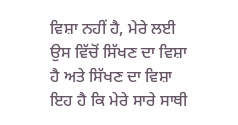ਵਿਸ਼ਾ ਨਹੀਂ ਹੈ, ਮੇਰੇ ਲਈ ਉਸ ਵਿੱਚੋਂ ਸਿੱਖਣ ਦਾ ਵਿਸ਼ਾ ਹੈ ਅਤੇ ਸਿੱਖਣ ਦਾ ਵਿਸ਼ਾ ਇਹ ਹੈ ਕਿ ਮੇਰੇ ਸਾਰੇ ਸਾਥੀ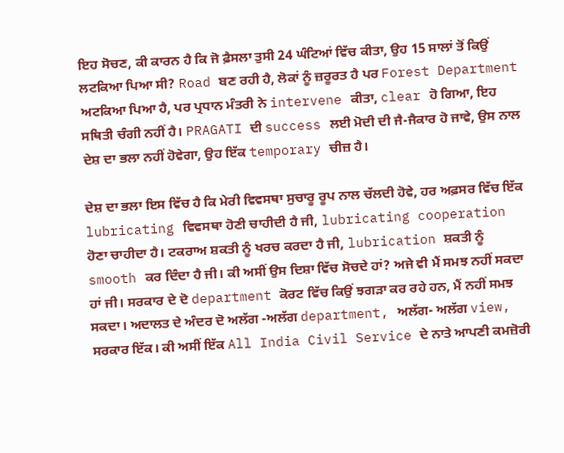ਇਹ ਸੋਚਣ, ਕੀ ਕਾਰਨ ਹੈ ਕਿ ਜੋ ਫ਼ੈਸਲਾ ਤੁਸੀ 24 ਘੰਟਿਆਂ ਵਿੱਚ ਕੀਤਾ, ਉਹ 15 ਸਾਲਾਂ ਤੋਂ ਕਿਉਂ ਲਟਕਿਆ ਪਿਆ ਸੀ? Road ਬਣ ਰਹੀ ਹੈ, ਲੋਕਾਂ ਨੂੰ ਜ਼ਰੂਰਤ ਹੈ ਪਰ Forest Department ਅਟਕਿਆ ਪਿਆ ਹੈ, ਪਰ ਪ੍ਰਧਾਨ ਮੰਤਰੀ ਨੇ intervene ਕੀਤਾ, clear ਹੋ ਗਿਆ, ਇਹ ਸਥਿਤੀ ਚੰਗੀ ਨਹੀਂ ਹੈ। PRAGATI ਦੀ success ਲਈ ਮੋਦੀ ਦੀ ਜੈ-ਜੈਕਾਰ ਹੋ ਜਾਵੇ, ਉਸ ਨਾਲ ਦੇਸ਼ ਦਾ ਭਲਾ ਨਹੀਂ ਹੋਵੇਗਾ, ਉਹ ਇੱਕ temporary ਚੀਜ਼ ਹੈ।

ਦੇਸ਼ ਦਾ ਭਲਾ ਇਸ ਵਿੱਚ ਹੈ ਕਿ ਮੇਰੀ ਵਿਵਸਥਾ ਸੁਚਾਰੂ ਰੂਪ ਨਾਲ ਚੱਲਦੀ ਹੋਵੇ, ਹਰ ਅਫ਼ਸਰ ਵਿੱਚ ਇੱਕ lubricating ਵਿਵਸਥਾ ਹੋਣੀ ਚਾਹੀਦੀ ਹੈ ਜੀ, lubricating cooperation ਹੋਣਾ ਚਾਹੀਦਾ ਹੈ। ਟਕਰਾਅ ਸ਼ਕਤੀ ਨੂੰ ਖਰਚ ਕਰਦਾ ਹੈ ਜੀ, lubrication ਸ਼ਕਤੀ ਨੂੰ smooth ਕਰ ਦਿੰਦਾ ਹੈ ਜੀ। ਕੀ ਅਸੀਂ ਉਸ ਦਿਸ਼ਾ ਵਿੱਚ ਸੋਚਦੇ ਹਾਂ? ਅਜੇ ਵੀ ਮੈਂ ਸਮਝ ਨਹੀਂ ਸਕਦਾ ਹਾਂ ਜੀ। ਸਰਕਾਰ ਦੇ ਦੋ department ਕੋਰਟ ਵਿੱਚ ਕਿਉਂ ਝਗੜਾ ਕਰ ਰਹੇ ਹਨ, ਮੈਂ ਨਹੀਂ ਸਮਝ ਸਕਦਾ। ਅਦਾਲਤ ਦੇ ਅੰਦਰ ਦੋ ਅਲੱਗ -ਅਲੱਗ department, ਅਲੱਗ- ਅਲੱਗ view, ਸਰਕਾਰ ਇੱਕ। ਕੀ ਅਸੀਂ ਇੱਕ All India Civil Service ਦੇ ਨਾਤੇ ਆਪਣੀ ਕਮਜ਼ੋਰੀ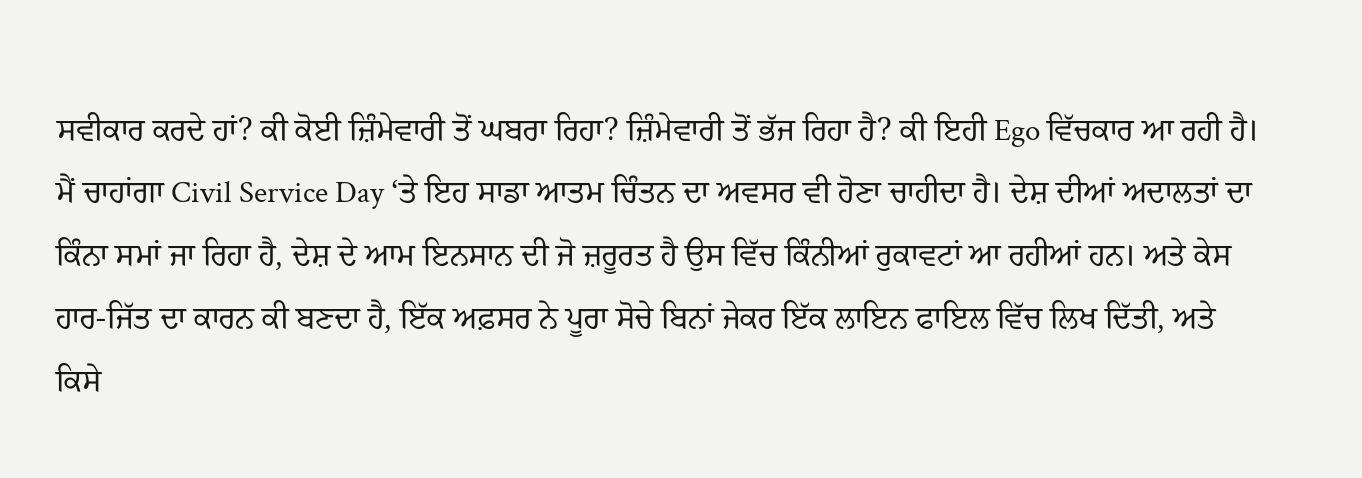ਸਵੀਕਾਰ ਕਰਦੇ ਹਾਂ? ਕੀ ਕੋਈ ਜ਼ਿੰਮੇਵਾਰੀ ਤੋਂ ਘਬਰਾ ਰਿਹਾ? ਜ਼ਿੰਮੇਵਾਰੀ ਤੋਂ ਭੱਜ ਰਿਹਾ ਹੈ? ਕੀ ਇਹੀ Ego ਵਿੱਚਕਾਰ ਆ ਰਹੀ ਹੈ। ਮੈਂ ਚਾਹਾਂਗਾ Civil Service Day ‘ਤੇ ਇਹ ਸਾਡਾ ਆਤਮ ਚਿੰਤਨ ਦਾ ਅਵਸਰ ਵੀ ਹੋਣਾ ਚਾਹੀਦਾ ਹੈ। ਦੇਸ਼ ਦੀਆਂ ਅਦਾਲਤਾਂ ਦਾ ਕਿੰਨਾ ਸਮਾਂ ਜਾ ਰਿਹਾ ਹੈ, ਦੇਸ਼ ਦੇ ਆਮ ਇਨਸਾਨ ਦੀ ਜੋ ਜ਼ਰੂਰਤ ਹੈ ਉਸ ਵਿੱਚ ਕਿੰਨੀਆਂ ਰੁਕਾਵਟਾਂ ਆ ਰਹੀਆਂ ਹਨ। ਅਤੇ ਕੇਸ ਹਾਰ-ਜਿੱਤ ਦਾ ਕਾਰਨ ਕੀ ਬਣਦਾ ਹੈ, ਇੱਕ ਅਫ਼ਸਰ ਨੇ ਪੂਰਾ ਸੋਚੇ ਬਿਨਾਂ ਜੇਕਰ ਇੱਕ ਲਾਇਨ ਫਾਇਲ ਵਿੱਚ ਲਿਖ ਦਿੱਤੀ, ਅਤੇ ਕਿਸੇ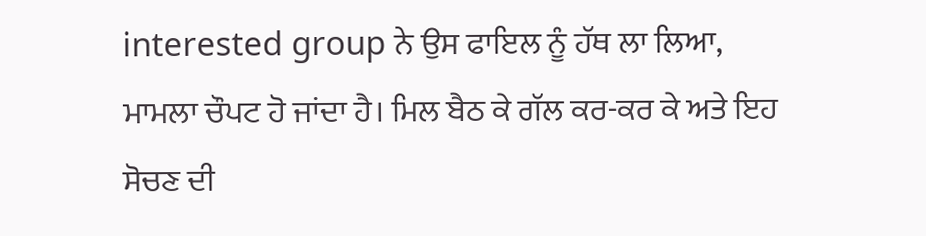interested group ਨੇ ਉਸ ਫਾਇਲ ਨੂੰ ਹੱਥ ਲਾ ਲਿਆ, ਮਾਮਲਾ ਚੌਪਟ ਹੋ ਜਾਂਦਾ ਹੈ। ਮਿਲ ਬੈਠ ਕੇ ਗੱਲ ਕਰ-ਕਰ ਕੇ ਅਤੇ ਇਹ ਸੋਚਣ ਦੀ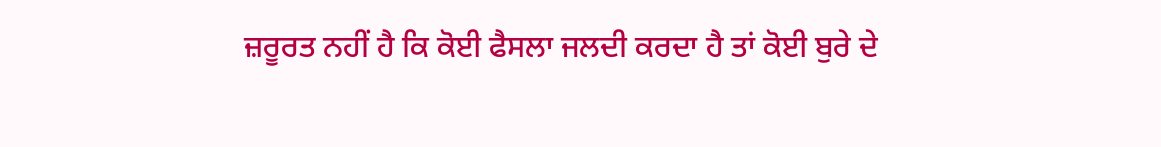ਜ਼ਰੂਰਤ ਨਹੀਂ ਹੈ ਕਿ ਕੋਈ ਫੈਸਲਾ ਜਲਦੀ ਕਰਦਾ ਹੈ ਤਾਂ ਕੋਈ ਬੁਰੇ ਦੇ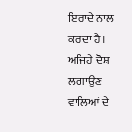ਇਰਾਦੇ ਨਾਲ ਕਰਦਾ ਹੈ। ਅਜਿਹੇ ਦੋਸ਼ ਲਗਾਉਣ ਵਾਲਿਆਂ ਦੇ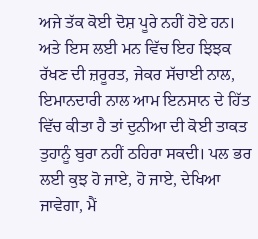ਅਜੇ ਤੱਕ ਕੋਈ ਦੋਸ਼ ਪੂਰੇ ਨਹੀਂ ਹੋਏ ਹਨ। ਅਤੇ ਇਸ ਲਈ ਮਨ ਵਿੱਚ ਇਹ ਝਿਝਕ ਰੱਖਣ ਦੀ ਜ਼ਰੂਰਤ, ਜੇਕਰ ਸੱਚਾਈ ਨਾਲ, ਇਮਾਨਦਾਰੀ ਨਾਲ ਆਮ ਇਨਸਾਨ ਦੇ ਹਿੱਤ ਵਿੱਚ ਕੀਤਾ ਹੈ ਤਾਂ ਦੁਨੀਆ ਦੀ ਕੋਈ ਤਾਕਤ ਤੁਹਾਨੂੰ ਬੁਰਾ ਨਹੀਂ ਠਹਿਰਾ ਸਕਦੀ। ਪਲ ਭਰ ਲਈ ਕੁਝ ਹੋ ਜਾਏ, ਹੋ ਜਾਏ, ਦੇਖਿਆ ਜਾਵੇਗਾ, ਮੈਂ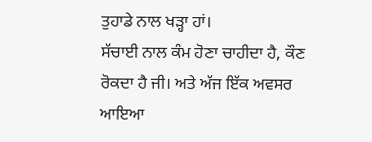ਤੁਹਾਡੇ ਨਾਲ ਖੜ੍ਹਾ ਹਾਂ।
ਸੱਚਾਈ ਨਾਲ ਕੰਮ ਹੋਣਾ ਚਾਹੀਦਾ ਹੈ, ਕੌਣ ਰੋਕਦਾ ਹੈ ਜੀ। ਅਤੇ ਅੱਜ ਇੱਕ ਅਵਸਰ ਆਇਆ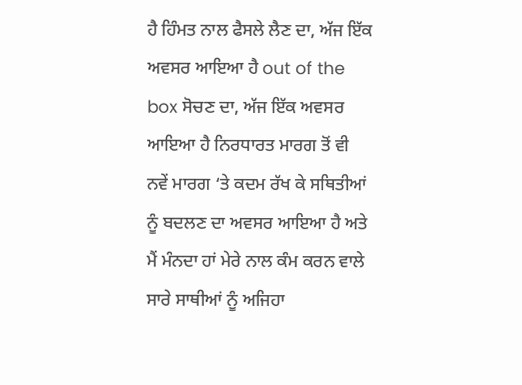ਹੈ ਹਿੰਮਤ ਨਾਲ ਫੈਸਲੇ ਲੈਣ ਦਾ, ਅੱਜ ਇੱਕ ਅਵਸਰ ਆਇਆ ਹੈ out of the box ਸੋਚਣ ਦਾ, ਅੱਜ ਇੱਕ ਅਵਸਰ ਆਇਆ ਹੈ ਨਿਰਧਾਰਤ ਮਾਰਗ ਤੋਂ ਵੀ ਨਵੇਂ ਮਾਰਗ ‘ਤੇ ਕਦਮ ਰੱਖ ਕੇ ਸਥਿਤੀਆਂ ਨੂੰ ਬਦਲਣ ਦਾ ਅਵਸਰ ਆਇਆ ਹੈ ਅਤੇ ਮੈਂ ਮੰਨਦਾ ਹਾਂ ਮੇਰੇ ਨਾਲ ਕੰਮ ਕਰਨ ਵਾਲੇ ਸਾਰੇ ਸਾਥੀਆਂ ਨੂੰ ਅਜਿਹਾ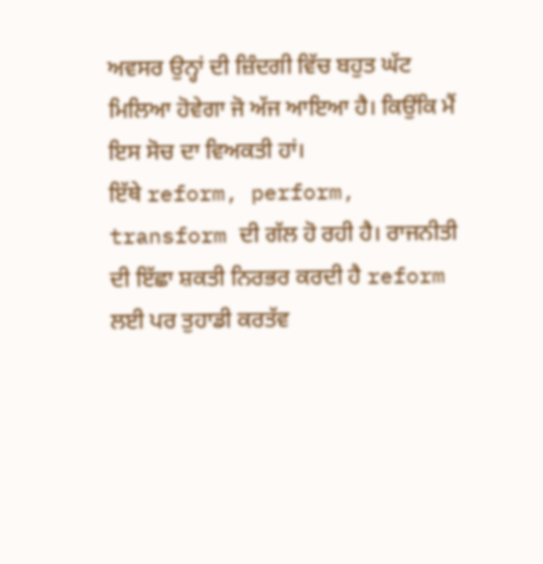ਅਵਸਰ ਉਨ੍ਹਾਂ ਦੀ ਜ਼ਿੰਦਗੀ ਵਿੱਚ ਬਹੁਤ ਘੱਟ ਮਿਲਿਆ ਹੋਵੇਗਾ ਜੋ ਅੱਜ ਆਇਆ ਹੈ। ਕਿਉਂਕਿ ਮੈਂ ਇਸ ਸੋਚ ਦਾ ਵਿਅਕਤੀ ਹਾਂ।
ਇੱਥੇ reform, perform, transform ਦੀ ਗੱਲ ਹੋ ਰਹੀ ਹੈ। ਰਾਜਨੀਤੀ ਦੀ ਇੱਛਾ ਸ਼ਕਤੀ ਨਿਰਭਰ ਕਰਦੀ ਹੈ reform ਲਈ ਪਰ ਤੁਹਾਡੀ ਕਰਤੱਵ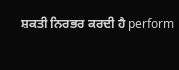ਸ਼ਕਤੀ ਨਿਰਭਰ ਕਰਦੀ ਹੈ perform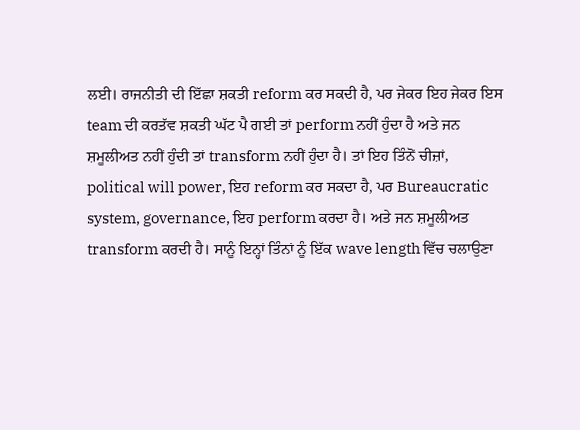ਲਈ। ਰਾਜਨੀਤੀ ਦੀ ਇੱਛਾ ਸ਼ਕਤੀ reform ਕਰ ਸਕਦੀ ਹੈ, ਪਰ ਜੇਕਰ ਇਹ ਜੇਕਰ ਇਸ team ਦੀ ਕਰਤੱਵ ਸ਼ਕਤੀ ਘੱਟ ਪੈ ਗਈ ਤਾਂ perform ਨਹੀਂ ਹੁੰਦਾ ਹੈ ਅਤੇ ਜਨ ਸ਼ਮੂਲੀਅਤ ਨਹੀਂ ਹੁੰਦੀ ਤਾਂ transform ਨਹੀਂ ਹੁੰਦਾ ਹੈ। ਤਾਂ ਇਹ ਤਿੰਨੋਂ ਚੀਜ਼ਾਂ, political will power, ਇਹ reform ਕਰ ਸਕਦਾ ਹੈ, ਪਰ Bureaucratic system, governance, ਇਹ perform ਕਰਦਾ ਹੈ। ਅਤੇ ਜਨ ਸ਼ਮੂਲੀਅਤ transform ਕਰਦੀ ਹੈ। ਸਾਨੂੰ ਇਨ੍ਹਾਂ ਤਿੰਨਾਂ ਨੂੰ ਇੱਕ wave length ਵਿੱਚ ਚਲਾਉਣਾ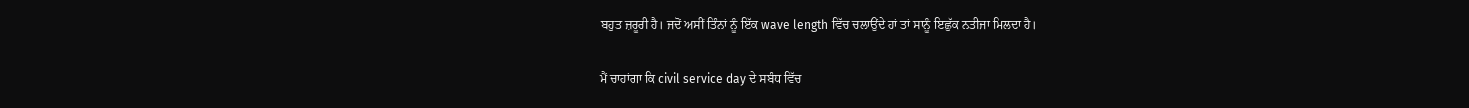ਬਹੁਤ ਜ਼ਰੂਰੀ ਹੈ। ਜਦੋਂ ਅਸੀਂ ਤਿੰਨਾਂ ਨੂੰ ਇੱਕ wave length ਵਿੱਚ ਚਲਾਉਂਦੇ ਹਾਂ ਤਾਂ ਸਾਨੂੰ ਇਛੁੱਕ ਨਤੀਜਾ ਮਿਲਦਾ ਹੈ।

ਮੈਂ ਚਾਹਾਂਗਾ ਕਿ civil service day ਦੇ ਸਬੰਧ ਵਿੱਚ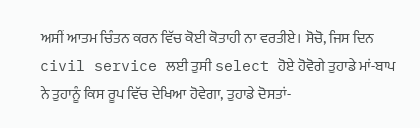ਅਸੀਂ ਆਤਮ ਚਿੰਤਨ ਕਰਨ ਵਿੱਚ ਕੋਈ ਕੋਤਾਹੀ ਨਾ ਵਰਤੀਏ। ਸੋਚੋ, ਜਿਸ ਦਿਨ civil service ਲਈ ਤੁਸੀ select ਹੋਏ ਹੋਵੋਗੇ ਤੁਹਾਡੇ ਮਾਂ-ਬਾਪ ਨੇ ਤੁਹਾਨੂੰ ਕਿਸ ਰੂਪ ਵਿੱਚ ਦੇਖਿਆ ਹੋਵੇਗਾ, ਤੁਹਾਡੇ ਦੋਸਤਾਂ-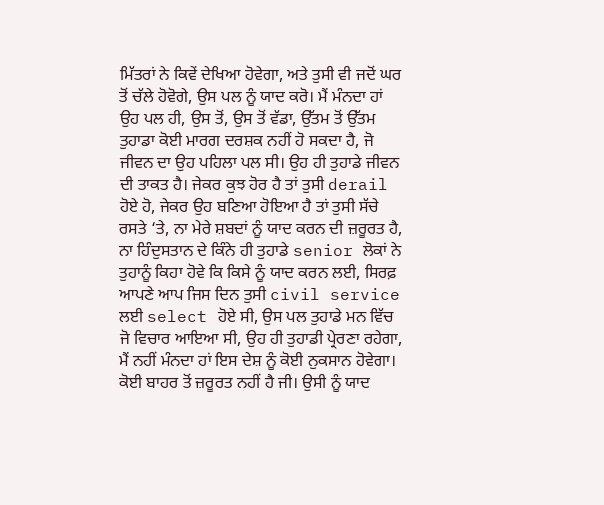ਮਿੱਤਰਾਂ ਨੇ ਕਿਵੇਂ ਦੇਖਿਆ ਹੋਵੇਗਾ, ਅਤੇ ਤੁਸੀ ਵੀ ਜਦੋਂ ਘਰ ਤੋਂ ਚੱਲੇ ਹੋਵੋਗੇ, ਉਸ ਪਲ ਨੂੰ ਯਾਦ ਕਰੋ। ਮੈਂ ਮੰਨਦਾ ਹਾਂ ਉਹ ਪਲ ਹੀ, ਉਸ ਤੋਂ, ਉਸ ਤੋਂ ਵੱਡਾ, ਉੱਤਮ ਤੋਂ ਉੱਤਮ ਤੁਹਾਡਾ ਕੋਈ ਮਾਰਗ ਦਰਸ਼ਕ ਨਹੀਂ ਹੋ ਸਕਦਾ ਹੈ, ਜੋ ਜੀਵਨ ਦਾ ਉਹ ਪਹਿਲਾ ਪਲ ਸੀ। ਉਹ ਹੀ ਤੁਹਾਡੇ ਜੀਵਨ ਦੀ ਤਾਕਤ ਹੈ। ਜੇਕਰ ਕੁਝ ਹੋਰ ਹੈ ਤਾਂ ਤੁਸੀ derail ਹੋਏ ਹੋ, ਜੇਕਰ ਉਹ ਬਣਿਆ ਹੋਇਆ ਹੈ ਤਾਂ ਤੁਸੀ ਸੱਚੇ ਰਸਤੇ ‘ਤੇ, ਨਾ ਮੇਰੇ ਸ਼ਬਦਾਂ ਨੂੰ ਯਾਦ ਕਰਨ ਦੀ ਜ਼ਰੂਰਤ ਹੈ, ਨਾ ਹਿੰਦੁਸਤਾਨ ਦੇ ਕਿੰਨੇ ਹੀ ਤੁਹਾਡੇ senior ਲੋਕਾਂ ਨੇ ਤੁਹਾਨੂੰ ਕਿਹਾ ਹੋਵੇ ਕਿ ਕਿਸੇ ਨੂੰ ਯਾਦ ਕਰਨ ਲਈ, ਸਿਰਫ਼ ਆਪਣੇ ਆਪ ਜਿਸ ਦਿਨ ਤੁਸੀ civil service ਲਈ select ਹੋਏ ਸੀ, ਉਸ ਪਲ ਤੁਹਾਡੇ ਮਨ ਵਿੱਚ ਜੋ ਵਿਚਾਰ ਆਇਆ ਸੀ, ਉਹ ਹੀ ਤੁਹਾਡੀ ਪ੍ਰੇਰਣਾ ਰਹੇਗਾ, ਮੈਂ ਨਹੀਂ ਮੰਨਦਾ ਹਾਂ ਇਸ ਦੇਸ਼ ਨੂੰ ਕੋਈ ਨੁਕਸਾਨ ਹੋਵੇਗਾ। ਕੋਈ ਬਾਹਰ ਤੋਂ ਜ਼ਰੂਰਤ ਨਹੀਂ ਹੈ ਜੀ। ਉਸੀ ਨੂੰ ਯਾਦ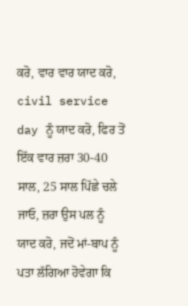ਕਰੋ, ਵਾਰ ਵਾਰ ਯਾਦ ਕਰੋ, civil service day ਨੂੰ ਯਾਦ ਕਰੋ, ਫਿਰ ਤੋਂ ਇੱਕ ਵਾਰ ਜ਼ਰਾ 30-40 ਸਾਲ, 25 ਸਾਲ ਪਿੱਛੇ ਚਲੇ ਜਾਓ, ਜ਼ਰਾ ਉਸ ਪਲ ਨੂੰ ਯਾਦ ਕਰੋ, ਜਦੋਂ ਮਾਂ-ਬਾਪ ਨੂੰ ਪਤਾ ਲੱਗਿਆ ਹੋਵੇਗਾ ਕਿ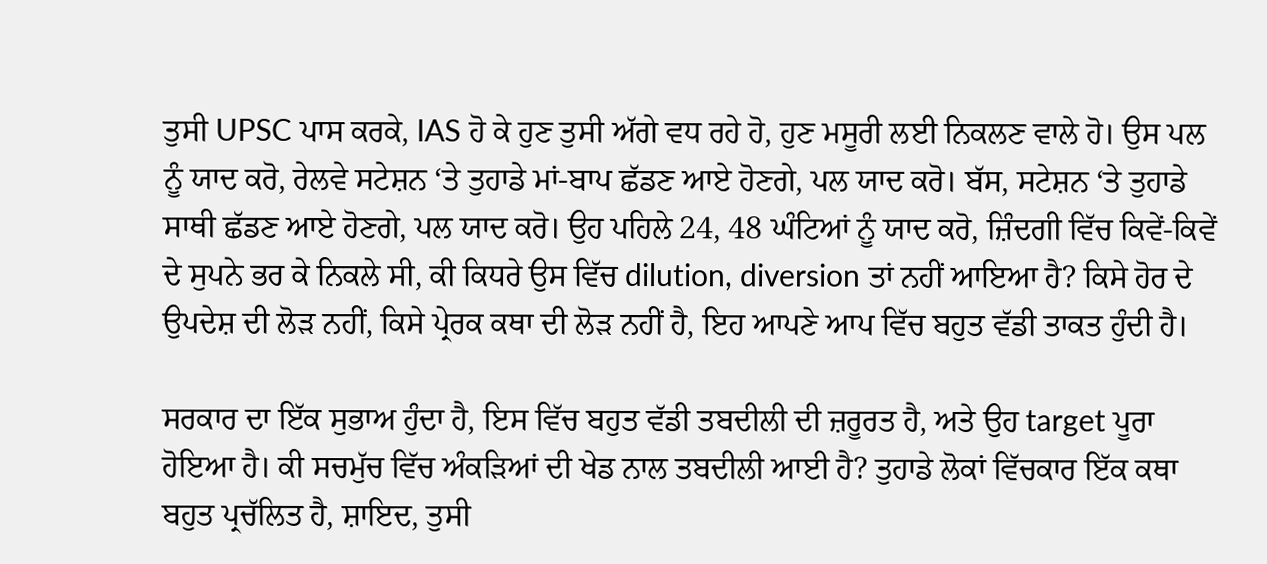ਤੁਸੀ UPSC ਪਾਸ ਕਰਕੇ, IAS ਹੋ ਕੇ ਹੁਣ ਤੁਸੀ ਅੱਗੇ ਵਧ ਰਹੇ ਹੋ, ਹੁਣ ਮਸੂਰੀ ਲਈ ਨਿਕਲਣ ਵਾਲੇ ਹੋ। ਉਸ ਪਲ ਨੂੰ ਯਾਦ ਕਰੋ, ਰੇਲਵੇ ਸਟੇਸ਼ਨ ‘ਤੇ ਤੁਹਾਡੇ ਮਾਂ-ਬਾਪ ਛੱਡਣ ਆਏ ਹੋਣਗੇ, ਪਲ ਯਾਦ ਕਰੋ। ਬੱਸ, ਸਟੇਸ਼ਨ ‘ਤੇ ਤੁਹਾਡੇ ਸਾਥੀ ਛੱਡਣ ਆਏ ਹੋਣਗੇ, ਪਲ ਯਾਦ ਕਰੋ। ਉਹ ਪਹਿਲੇ 24, 48 ਘੰਟਿਆਂ ਨੂੰ ਯਾਦ ਕਰੋ, ਜ਼ਿੰਦਗੀ ਵਿੱਚ ਕਿਵੇਂ-ਕਿਵੇਂ ਦੇ ਸੁਪਨੇ ਭਰ ਕੇ ਨਿਕਲੇ ਸੀ, ਕੀ ਕਿਧਰੇ ਉਸ ਵਿੱਚ dilution, diversion ਤਾਂ ਨਹੀਂ ਆਇਆ ਹੈ? ਕਿਸੇ ਹੋਰ ਦੇ ਉਪਦੇਸ਼ ਦੀ ਲੋੜ ਨਹੀਂ, ਕਿਸੇ ਪ੍ਰੇਰਕ ਕਥਾ ਦੀ ਲੋੜ ਨਹੀਂ ਹੈ, ਇਹ ਆਪਣੇ ਆਪ ਵਿੱਚ ਬਹੁਤ ਵੱਡੀ ਤਾਕਤ ਹੁੰਦੀ ਹੈ।

ਸਰਕਾਰ ਦਾ ਇੱਕ ਸੁਭਾਅ ਹੁੰਦਾ ਹੈ, ਇਸ ਵਿੱਚ ਬਹੁਤ ਵੱਡੀ ਤਬਦੀਲੀ ਦੀ ਜ਼ਰੂਰਤ ਹੈ, ਅਤੇ ਉਹ target ਪੂਰਾ ਹੋਇਆ ਹੈ। ਕੀ ਸਚਮੁੱਚ ਵਿੱਚ ਅੰਕੜਿਆਂ ਦੀ ਖੇਡ ਨਾਲ ਤਬਦੀਲੀ ਆਈ ਹੈ? ਤੁਹਾਡੇ ਲੋਕਾਂ ਵਿੱਚਕਾਰ ਇੱਕ ਕਥਾ ਬਹੁਤ ਪ੍ਰਚੱਲਿਤ ਹੈ, ਸ਼ਾਇਦ, ਤੁਸੀ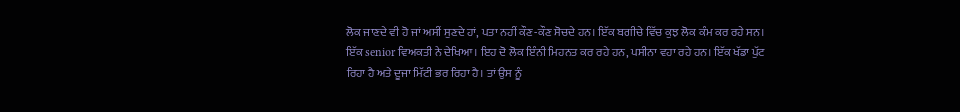ਲੋਕ ਜਾਣਦੇ ਵੀ ਹੋ ਜਾਂ ਅਸੀਂ ਸੁਣਦੇ ਹਾਂ, ਪਤਾ ਨਹੀਂ ਕੌਣ-ਕੌਣ ਸੋਚਦੇ ਹਨ। ਇੱਕ ਬਗੀਚੇ ਵਿੱਚ ਕੁਝ ਲੋਕ ਕੰਮ ਕਰ ਰਹੇ ਸਨ। ਇੱਕ senior ਵਿਅਕਤੀ ਨੇ ਦੇਖਿਆ। ਇਹ ਦੋ ਲੋਕ ਇੰਨੀ ਮਿਹਨਤ ਕਰ ਰਹੇ ਹਨ, ਪਸੀਨਾ ਵਹਾ ਰਹੇ ਹਨ। ਇੱਕ ਖੱਡਾ ਪੁੱਟ ਰਿਹਾ ਹੈ ਅਤੇ ਦੂਜਾ ਮਿੱਟੀ ਭਰ ਰਿਹਾ ਹੈ। ਤਾਂ ਉਸ ਨੂੰ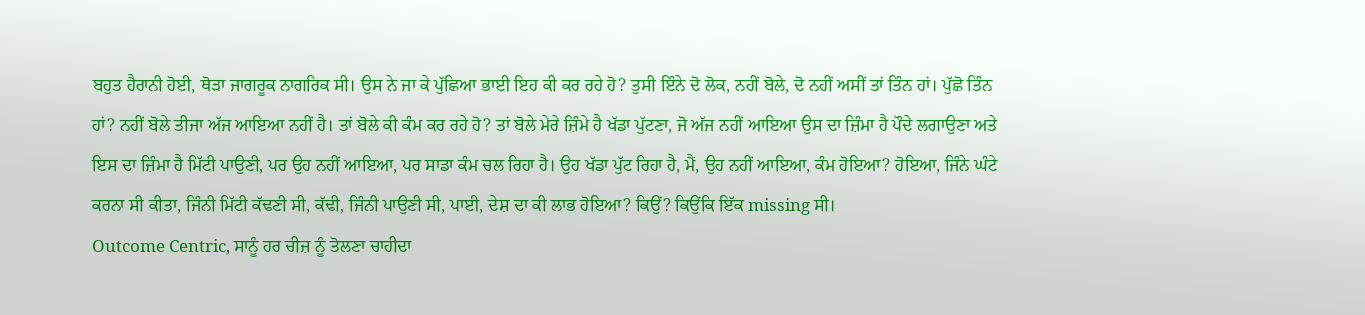ਬਹੁਤ ਹੈਰਾਨੀ ਹੋਈ, ਥੋੜਾ ਜਾਗਰੂਕ ਨਾਗਰਿਕ ਸੀ। ਉਸ ਨੇ ਜਾ ਕੇ ਪੁੱਛਿਆ ਭਾਈ ਇਹ ਕੀ ਕਰ ਰਹੇ ਹੋ? ਤੁਸੀ ਇੰਨੇ ਦੋ ਲੋਕ, ਨਹੀਂ ਬੋਲੇ, ਦੋ ਨਹੀਂ ਅਸੀਂ ਤਾਂ ਤਿੰਨ ਹਾਂ। ਪੁੱਛੋ ਤਿੰਨ ਹਾਂ? ਨਹੀਂ ਬੋਲੇ ਤੀਜਾ ਅੱਜ ਆਇਆ ਨਹੀਂ ਹੈ। ਤਾਂ ਬੋਲੇ ਕੀ ਕੰਮ ਕਰ ਰਹੇ ਹੋ? ਤਾਂ ਬੋਲੇ ਮੇਰੇ ਜ਼ਿੰਮੇ ਹੈ ਖੱਡਾ ਪੁੱਟਣਾ, ਜੋ ਅੱਜ ਨਹੀਂ ਆਇਆ ਉਸ ਦਾ ਜ਼ਿੰਮਾ ਹੈ ਪੌਦੇ ਲਗਾਉਣਾ ਅਤੇ ਇਸ ਦਾ ਜ਼ਿੰਮਾ ਹੈ ਮਿੱਟੀ ਪਾਉਣੀ, ਪਰ ਉਹ ਨਹੀਂ ਆਇਆ, ਪਰ ਸਾਡਾ ਕੰਮ ਚਲ ਰਿਹਾ ਹੈ। ਉਹ ਖੱਡਾ ਪੁੱਟ ਰਿਹਾ ਹੈ, ਮੈਂ, ਉਹ ਨਹੀਂ ਆਇਆ, ਕੰਮ ਹੋਇਆ? ਹੋਇਆ, ਜਿੰਨੇ ਘੰਟੇ ਕਰਨਾ ਸੀ ਕੀਤਾ, ਜਿੰਨੀ ਮਿੱਟੀ ਕੱਢਣੀ ਸੀ, ਕੱਢੀ, ਜਿੰਨੀ ਪਾਉਣੀ ਸੀ, ਪਾਈ, ਦੇਸ਼ ਦਾ ਕੀ ਲਾਭ ਹੋਇਆ? ਕਿਉਂ? ਕਿਉਂਕਿ ਇੱਕ missing ਸੀ।
Outcome Centric, ਸਾਨੂੰ ਹਰ ਚੀਜ਼ ਨੂੰ ਤੋਲਣਾ ਚਾਹੀਦਾ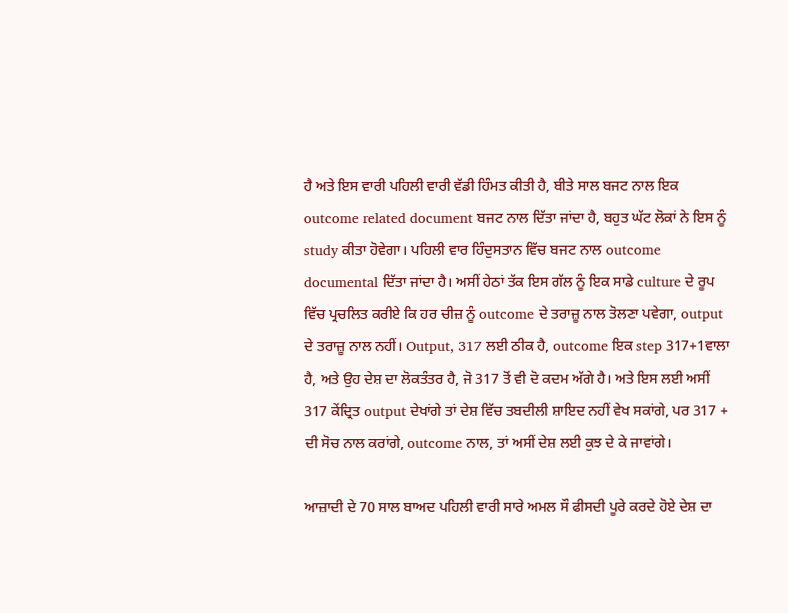ਹੈ ਅਤੇ ਇਸ ਵਾਰੀ ਪਹਿਲੀ ਵਾਰੀ ਵੱਡੀ ਹਿੰਮਤ ਕੀਤੀ ਹੈ, ਬੀਤੇ ਸਾਲ ਬਜਟ ਨਾਲ ਇਕ outcome related document ਬਜਟ ਨਾਲ ਦਿੱਤਾ ਜਾਂਦਾ ਹੈ, ਬਹੁਤ ਘੱਟ ਲੋਕਾਂ ਨੇ ਇਸ ਨੂੰ study ਕੀਤਾ ਹੋਵੇਗਾ। ਪਹਿਲੀ ਵਾਰ ਹਿੰਦੁਸਤਾਨ ਵਿੱਚ ਬਜਟ ਨਾਲ outcome documental ਦਿੱਤਾ ਜਾਂਦਾ ਹੈ। ਅਸੀਂ ਹੇਠਾਂ ਤੱਕ ਇਸ ਗੱਲ ਨੂੰ ਇਕ ਸਾਡੇ culture ਦੇ ਰੂਪ ਵਿੱਚ ਪ੍ਰਚਲਿਤ ਕਰੀਏ ਕਿ ਹਰ ਚੀਜ਼ ਨੂੰ outcome ਦੇ ਤਰਾਜ਼ੂ ਨਾਲ ਤੋਲਣਾ ਪਵੇਗਾ, output ਦੇ ਤਰਾਜ਼ੂ ਨਾਲ ਨਹੀਂ। Output, 317 ਲਈ ਠੀਕ ਹੈ, outcome ਇਕ step 317+1ਵਾਲਾ ਹੈ, ਅਤੇ ਉਹ ਦੇਸ਼ ਦਾ ਲੋਕਤੰਤਰ ਹੈ, ਜੋ 317 ਤੋਂ ਵੀ ਦੋ ਕਦਮ ਅੱਗੇ ਹੈ। ਅਤੇ ਇਸ ਲਈ ਅਸੀਂ 317 ਕੇਂਦ੍ਰਿਤ output ਦੇਖਾਂਗੇ ਤਾਂ ਦੇਸ਼ ਵਿੱਚ ਤਬਦੀਲੀ ਸ਼ਾਇਦ ਨਹੀਂ ਵੇਖ ਸਕਾਂਗੇ, ਪਰ 317 + ਦੀ ਸੋਚ ਨਾਲ ਕਰਾਂਗੇ, outcome ਨਾਲ, ਤਾਂ ਅਸੀਂ ਦੇਸ਼ ਲਈ ਕੁਝ ਦੇ ਕੇ ਜਾਵਾਂਗੇ।

ਆਜ਼ਾਦੀ ਦੇ 70 ਸਾਲ ਬਾਅਦ ਪਹਿਲੀ ਵਾਰੀ ਸਾਰੇ ਅਮਲ ਸੌ ਫੀਸਦੀ ਪੂਰੇ ਕਰਦੇ ਹੋਏ ਦੇਸ਼ ਦਾ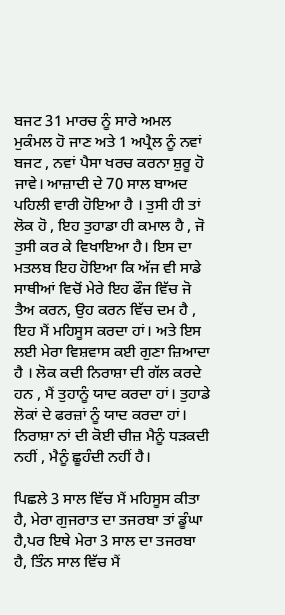ਬਜਟ 31 ਮਾਰਚ ਨੂੰ ਸਾਰੇ ਅਮਲ ਮੁਕੰਮਲ ਹੋ ਜਾਣ ਅਤੇ 1 ਅਪ੍ਰੈਲ ਨੂੰ ਨਵਾਂ ਬਜਟ , ਨਵਾਂ ਪੈਸਾ ਖਰਚ ਕਰਨਾ ਸ਼ੁਰੂ ਹੋ ਜਾਵੇ। ਆਜ਼ਾਦੀ ਦੇ 70 ਸਾਲ ਬਾਅਦ ਪਹਿਲੀ ਵਾਰੀ ਹੋਇਆ ਹੈ । ਤੁਸੀ ਹੀ ਤਾਂ ਲੋਕ ਹੋ , ਇਹ ਤੁਹਾਡਾ ਹੀ ਕਮਾਲ ਹੈ , ਜੋ ਤੁਸੀ ਕਰ ਕੇ ਵਿਖਾਇਆ ਹੈ। ਇਸ ਦਾ ਮਤਲਬ ਇਹ ਹੋਇਆ ਕਿ ਅੱਜ ਵੀ ਸਾਡੇ ਸਾਥੀਆਂ ਵਿਚੋਂ ਮੇਰੇ ਇਹ ਫੌਜ ਵਿੱਚ ਜੋ ਤੈਅ ਕਰਨ, ਉਹ ਕਰਨ ਵਿੱਚ ਦਮ ਹੈ , ਇਹ ਮੈਂ ਮਹਿਸੂਸ ਕਰਦਾ ਹਾਂ। ਅਤੇ ਇਸ ਲਈ ਮੇਰਾ ਵਿਸ਼ਵਾਸ ਕਈ ਗੁਣਾ ਜ਼ਿਆਦਾ ਹੈ । ਲੋਕ ਕਦੀ ਨਿਰਾਸ਼ਾ ਦੀ ਗੱਲ ਕਰਦੇ ਹਨ , ਮੈਂ ਤੁਹਾਨੂੰ ਯਾਦ ਕਰਦਾ ਹਾਂ। ਤੁਹਾਡੇ ਲੋਕਾਂ ਦੇ ਫਰਜ਼ਾਂ ਨੂੰ ਯਾਦ ਕਰਦਾ ਹਾਂ। ਨਿਰਾਸ਼ਾ ਨਾਂ ਦੀ ਕੋਈ ਚੀਜ਼ ਮੈਨੂੰ ਧੜਕਦੀ ਨਹੀਂ , ਮੈਨੂੰ ਛੂਹੰਦੀ ਨਹੀਂ ਹੈ।

ਪਿਛਲੇ 3 ਸਾਲ ਵਿੱਚ ਮੈਂ ਮਹਿਸੂਸ ਕੀਤਾ ਹੈ, ਮੇਰਾ ਗੁਜਰਾਤ ਦਾ ਤਜਰਬਾ ਤਾਂ ਡੂੰਘਾ ਹੈ,ਪਰ ਇਥੇ ਮੇਰਾ 3 ਸਾਲ ਦਾ ਤਜਰਬਾ ਹੈ, ਤਿੰਨ ਸਾਲ ਵਿੱਚ ਮੈਂ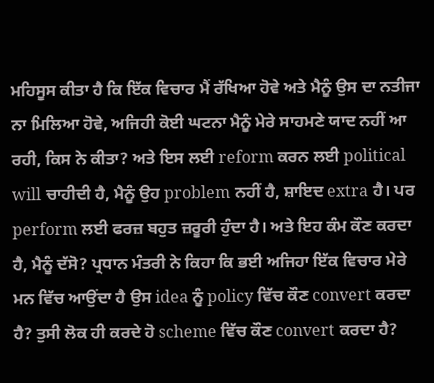ਮਹਿਸੂਸ ਕੀਤਾ ਹੈ ਕਿ ਇੱਕ ਵਿਚਾਰ ਮੈਂ ਰੱਖਿਆ ਹੋਵੇ ਅਤੇ ਮੈਨੂੰ ਉਸ ਦਾ ਨਤੀਜਾ ਨਾ ਮਿਲਿਆ ਹੋਵੇ, ਅਜਿਹੀ ਕੋਈ ਘਟਨਾ ਮੈਨੂੰ ਮੇਰੇ ਸਾਹਮਣੇ ਯਾਦ ਨਹੀਂ ਆ ਰਹੀ, ਕਿਸ ਨੇ ਕੀਤਾ? ਅਤੇ ਇਸ ਲਈ reform ਕਰਨ ਲਈ political will ਚਾਹੀਦੀ ਹੈ, ਮੈਨੂੰ ਉਹ problem ਨਹੀਂ ਹੈ, ਸ਼ਾਇਦ extra ਹੈ। ਪਰ perform ਲਈ ਫਰਜ਼ ਬਹੁਤ ਜ਼ਰੂਰੀ ਹੁੰਦਾ ਹੈ। ਅਤੇ ਇਹ ਕੰਮ ਕੌਣ ਕਰਦਾ ਹੈ, ਮੈਨੂੰ ਦੱਸੋ? ਪ੍ਰਧਾਨ ਮੰਤਰੀ ਨੇ ਕਿਹਾ ਕਿ ਭਈ ਅਜਿਹਾ ਇੱਕ ਵਿਚਾਰ ਮੇਰੇ ਮਨ ਵਿੱਚ ਆਉਂਦਾ ਹੈ ਉਸ idea ਨੂੰ policy ਵਿੱਚ ਕੌਣ convert ਕਰਦਾ ਹੈ? ਤੁਸੀ ਲੋਕ ਹੀ ਕਰਦੇ ਹੋ scheme ਵਿੱਚ ਕੌਣ convert ਕਰਦਾ ਹੈ?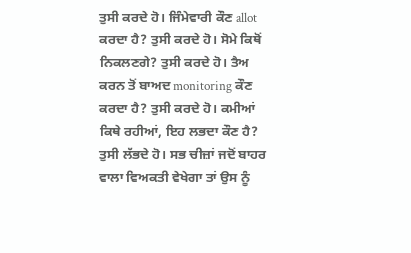ਤੁਸੀ ਕਰਦੇ ਹੋ। ਜਿੰਮੇਵਾਰੀ ਕੌਣ allot ਕਰਦਾ ਹੈ? ਤੁਸੀ ਕਰਦੇ ਹੋ। ਸੋਮੇ ਕਿਥੋਂ ਨਿਕਲਣਗੇ? ਤੁਸੀ ਕਰਦੇ ਹੋ। ਤੈਅ ਕਰਨ ਤੋਂ ਬਾਅਦ monitoring ਕੌਣ ਕਰਦਾ ਹੈ? ਤੁਸੀ ਕਰਦੇ ਹੋ। ਕਮੀਆਂ ਕਿਥੇ ਰਹੀਆਂ, ਇਹ ਲਭਦਾ ਕੌਣ ਹੈ? ਤੁਸੀ ਲੱਭਦੇ ਹੋ। ਸਭ ਚੀਜ਼ਾਂ ਜਦੋਂ ਬਾਹਰ ਵਾਲਾ ਵਿਅਕਤੀ ਵੇਖੇਗਾ ਤਾਂ ਉਸ ਨੂੰ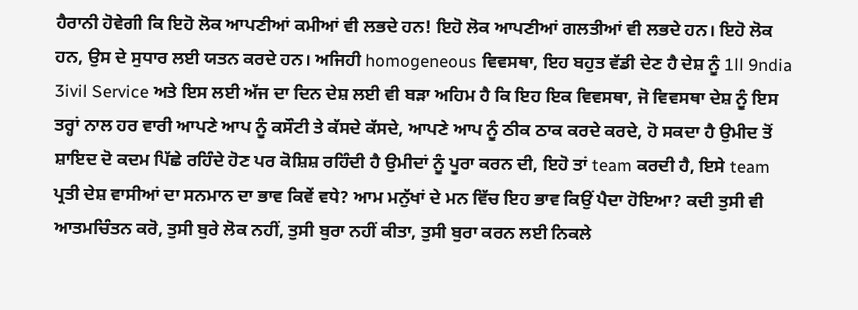ਹੈਰਾਨੀ ਹੋਵੇਗੀ ਕਿ ਇਹੋ ਲੋਕ ਆਪਣੀਆਂ ਕਮੀਆਂ ਵੀ ਲਭਦੇ ਹਨ! ਇਹੋ ਲੋਕ ਆਪਣੀਆਂ ਗਲਤੀਆਂ ਵੀ ਲਭਦੇ ਹਨ। ਇਹੋ ਲੋਕ ਹਨ, ਉਸ ਦੇ ਸੁਧਾਰ ਲਈ ਯਤਨ ਕਰਦੇ ਹਨ। ਅਜਿਹੀ homogeneous ਵਿਵਸਥਾ, ਇਹ ਬਹੁਤ ਵੱਡੀ ਦੇਣ ਹੈ ਦੇਸ਼ ਨੂੰ 1ll 9ndia 3ivil Service ਅਤੇ ਇਸ ਲਈ ਅੱਜ ਦਾ ਦਿਨ ਦੇਸ਼ ਲਈ ਵੀ ਬੜਾ ਅਹਿਮ ਹੈ ਕਿ ਇਹ ਇਕ ਵਿਵਸਥਾ, ਜੋ ਵਿਵਸਥਾ ਦੇਸ਼ ਨੂੰ ਇਸ ਤਰ੍ਹਾਂ ਨਾਲ ਹਰ ਵਾਰੀ ਆਪਣੇ ਆਪ ਨੂੰ ਕਸੌਟੀ ਤੇ ਕੱਸਦੇ ਕੱਸਦੇ, ਆਪਣੇ ਆਪ ਨੂੰ ਠੀਕ ਠਾਕ ਕਰਦੇ ਕਰਦੇ, ਹੋ ਸਕਦਾ ਹੈ ਉਮੀਦ ਤੋਂ ਸ਼ਾਇਦ ਦੋ ਕਦਮ ਪਿੱਛੇ ਰਹਿੰਦੇ ਹੋਣ ਪਰ ਕੋਸ਼ਿਸ਼ ਰਹਿੰਦੀ ਹੈ ਉਮੀਦਾਂ ਨੂੰ ਪੂਰਾ ਕਰਨ ਦੀ, ਇਹੋ ਤਾਂ team ਕਰਦੀ ਹੈ, ਇਸੇ team ਪ੍ਰਤੀ ਦੇਸ਼ ਵਾਸੀਆਂ ਦਾ ਸਨਮਾਨ ਦਾ ਭਾਵ ਕਿਵੇਂ ਵਧੇ? ਆਮ ਮਨੁੱਖਾਂ ਦੇ ਮਨ ਵਿੱਚ ਇਹ ਭਾਵ ਕਿਉਂ ਪੈਦਾ ਹੋਇਆ? ਕਦੀ ਤੁਸੀ ਵੀ ਆਤਮਚਿੰਤਨ ਕਰੋ, ਤੁਸੀ ਬੁਰੇ ਲੋਕ ਨਹੀਂ, ਤੁਸੀ ਬੁਰਾ ਨਹੀਂ ਕੀਤਾ, ਤੁਸੀ ਬੁਰਾ ਕਰਨ ਲਈ ਨਿਕਲੇ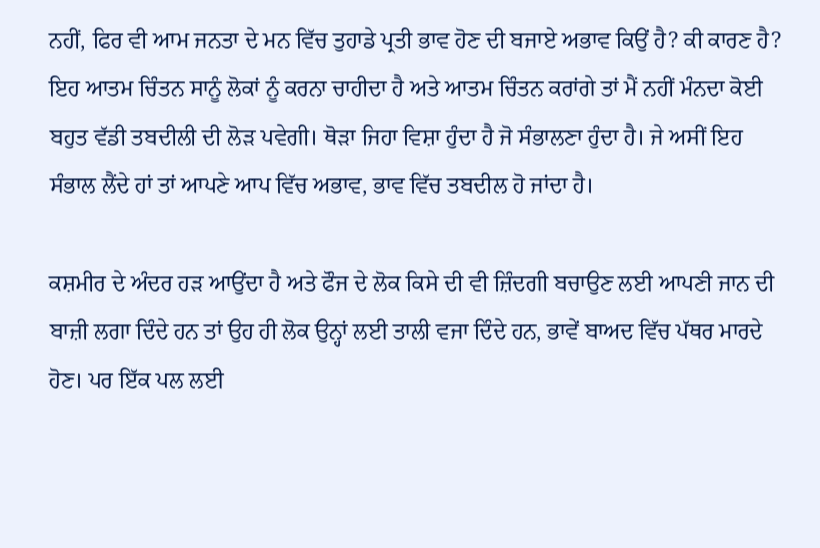ਨਹੀਂ, ਫਿਰ ਵੀ ਆਮ ਜਨਤਾ ਦੇ ਮਨ ਵਿੱਚ ਤੁਹਾਡੇ ਪ੍ਰਤੀ ਭਾਵ ਹੋਣ ਦੀ ਬਜਾਏ ਅਭਾਵ ਕਿਉਂ ਹੈ? ਕੀ ਕਾਰਣ ਹੈ? ਇਹ ਆਤਮ ਚਿੰਤਨ ਸਾਨੂੰ ਲੋਕਾਂ ਨੂੰ ਕਰਨਾ ਚਾਹੀਦਾ ਹੈ ਅਤੇ ਆਤਮ ਚਿੰਤਨ ਕਰਾਂਗੇ ਤਾਂ ਮੈਂ ਨਹੀਂ ਮੰਨਦਾ ਕੋਈ ਬਹੁਤ ਵੱਡੀ ਤਬਦੀਲੀ ਦੀ ਲੋੜ ਪਵੇਗੀ। ਥੋੜਾ ਜਿਹਾ ਵਿਸ਼ਾ ਹੁੰਦਾ ਹੈ ਜੋ ਸੰਭਾਲਣਾ ਹੁੰਦਾ ਹੈ। ਜੇ ਅਸੀਂ ਇਹ ਸੰਭਾਲ ਲੈਂਦੇ ਹਾਂ ਤਾਂ ਆਪਣੇ ਆਪ ਵਿੱਚ ਅਭਾਵ, ਭਾਵ ਵਿੱਚ ਤਬਦੀਲ ਹੋ ਜਾਂਦਾ ਹੈ।

ਕਸ਼ਮੀਰ ਦੇ ਅੰਦਰ ਹੜ ਆਉਂਦਾ ਹੈ ਅਤੇ ਫੌਜ ਦੇ ਲੋਕ ਕਿਸੇ ਦੀ ਵੀ ਜ਼ਿੰਦਗੀ ਬਚਾਉਣ ਲਈ ਆਪਣੀ ਜਾਨ ਦੀ ਬਾਜ਼ੀ ਲਗਾ ਦਿੰਦੇ ਹਨ ਤਾਂ ਉਹ ਹੀ ਲੋਕ ਉਨ੍ਹਾਂ ਲਈ ਤਾਲੀ ਵਜਾ ਦਿੰਦੇ ਹਨ, ਭਾਵੇਂ ਬਾਅਦ ਵਿੱਚ ਪੱਥਰ ਮਾਰਦੇ ਹੋਣ। ਪਰ ਇੱਕ ਪਲ ਲਈ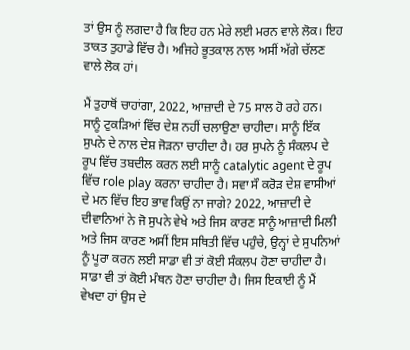ਤਾਂ ਉਸ ਨੂੰ ਲਗਦਾ ਹੈ ਕਿ ਇਹ ਹਨ ਮੇਰੇ ਲਈ ਮਰਨ ਵਾਲੇ ਲੋਕ। ਇਹ ਤਾਕਤ ਤੁਹਾਡੇ ਵਿੱਚ ਹੈ। ਅਜਿਹੇ ਭੂਤਕਾਲ ਨਾਲ ਅਸੀਂ ਅੱਗੇ ਚੱਲਣ ਵਾਲੇ ਲੋਕ ਹਾਂ।

ਮੈਂ ਤੁਹਾਥੋਂ ਚਾਹਾਂਗਾ, 2022, ਆਜ਼ਾਦੀ ਦੇ 75 ਸਾਲ ਹੋ ਰਹੇ ਹਨ। ਸਾਨੂੰ ਟੁਕੜਿਆਂ ਵਿੱਚ ਦੇਸ਼ ਨਹੀਂ ਚਲਾਉਣਾ ਚਾਹੀਦਾ। ਸਾਨੂੰ ਇੱਕ ਸੁਪਨੇ ਦੇ ਨਾਲ ਦੇਸ਼ ਜੋੜਨਾ ਚਾਹੀਦਾ ਹੈ। ਹਰ ਸੁਪਨੇ ਨੂੰ ਸੰਕਲਪ ਦੇ ਰੂਪ ਵਿੱਚ ਤਬਦੀਲ ਕਰਨ ਲਈ ਸਾਨੂੰ catalytic agent ਦੇ ਰੂਪ ਵਿੱਚ role play ਕਰਨਾ ਚਾਹੀਦਾ ਹੈ। ਸਵਾ ਸੌ ਕਰੋੜ ਦੇਸ਼ ਵਾਸੀਆਂ ਦੇ ਮਨ ਵਿੱਚ ਇਹ ਭਾਵ ਕਿਉਂ ਨਾ ਜਾਗੇ? 2022, ਆਜ਼ਾਦੀ ਦੇ ਦੀਵਾਨਿਆਂ ਨੇ ਜੋ ਸੁਪਨੇ ਵੇਖੇ ਅਤੇ ਜਿਸ ਕਾਰਣ ਸਾਨੂੰ ਆਜ਼ਾਦੀ ਮਿਲੀ ਅਤੇ ਜਿਸ ਕਾਰਣ ਅਸੀਂ ਇਸ ਸਥਿਤੀ ਵਿੱਚ ਪਹੁੰਚੇ, ਉਨ੍ਹਾਂ ਦੇ ਸੁਪਨਿਆਂ ਨੂੰ ਪੂਰਾ ਕਰਨ ਲਈ ਸਾਡਾ ਵੀ ਤਾਂ ਕੋਈ ਸੰਕਲਪ ਹੋਣਾ ਚਾਹੀਦਾ ਹੈ। ਸਾਡਾ ਵੀ ਤਾਂ ਕੋਈ ਮੰਥਨ ਹੋਣਾ ਚਾਹੀਦਾ ਹੈ। ਜਿਸ ਇਕਾਈ ਨੂੰ ਮੈਂ ਵੇਖਦਾ ਹਾਂ ਉਸ ਦੇ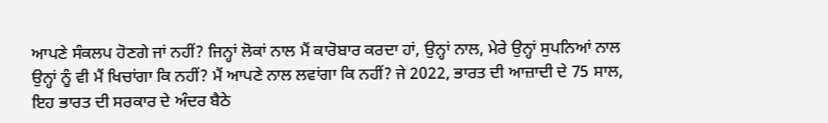ਆਪਣੇ ਸੰਕਲਪ ਹੋਣਗੇ ਜਾਂ ਨਹੀਂ? ਜਿਨ੍ਹਾਂ ਲੋਕਾਂ ਨਾਲ ਮੈਂ ਕਾਰੋਬਾਰ ਕਰਦਾ ਹਾਂ, ਉਨ੍ਹਾਂ ਨਾਲ, ਮੇਰੇ ਉਨ੍ਹਾਂ ਸੁਪਨਿਆਂ ਨਾਲ ਉਨ੍ਹਾਂ ਨੂੰ ਵੀ ਮੈਂ ਖਿਚਾਂਗਾ ਕਿ ਨਹੀਂ? ਮੈਂ ਆਪਣੇ ਨਾਲ ਲਵਾਂਗਾ ਕਿ ਨਹੀਂ? ਜੇ 2022, ਭਾਰਤ ਦੀ ਆਜ਼ਾਦੀ ਦੇ 75 ਸਾਲ, ਇਹ ਭਾਰਤ ਦੀ ਸਰਕਾਰ ਦੇ ਅੰਦਰ ਬੈਠੇ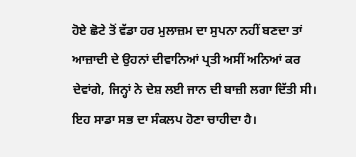ਹੋਏ ਛੋਟੇ ਤੋਂ ਵੱਡਾ ਹਰ ਮੁਲਾਜ਼ਮ ਦਾ ਸੁਪਨਾ ਨਹੀਂ ਬਣਦਾ ਤਾਂ ਆਜ਼ਾਦੀ ਦੇ ਉਹਨਾਂ ਦੀਵਾਨਿਆਂ ਪ੍ਰਤੀ ਅਸੀਂ ਅਨਿਆਂ ਕਰ ਦੇਵਾਂਗੇ, ਜਿਨ੍ਹਾਂ ਨੇ ਦੇਸ਼ ਲਈ ਜਾਨ ਦੀ ਬਾਜ਼ੀ ਲਗਾ ਦਿੱਤੀ ਸੀ। ਇਹ ਸਾਡਾ ਸਭ ਦਾ ਸੰਕਲਪ ਹੋਣਾ ਚਾਹੀਦਾ ਹੈ।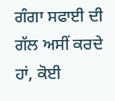ਗੰਗਾ ਸਫਾਈ ਦੀ ਗੱਲ ਅਸੀਂ ਕਰਦੇ ਹਾਂ, ਕੋਈ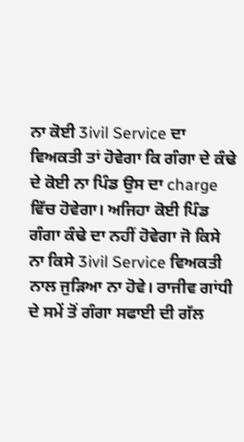ਨਾ ਕੋਈ 3ivil Service ਦਾ ਵਿਅਕਤੀ ਤਾਂ ਹੋਵੇਗਾ ਕਿ ਗੰਗਾ ਦੇ ਕੰਢੇ ਦੇ ਕੋਈ ਨਾ ਪਿੰਡ ਉਸ ਦਾ charge ਵਿੱਚ ਹੋਵੇਗਾ। ਅਜਿਹਾ ਕੋਈ ਪਿੰਡ ਗੰਗਾ ਕੰਢੇ ਦਾ ਨਹੀਂ ਹੋਵੇਗਾ ਜੋ ਕਿਸੇ ਨਾ ਕਿਸੇ 3ivil Service ਵਿਅਕਤੀ ਨਾਲ ਜੁੜਿਆ ਨਾ ਹੋਵੇ। ਰਾਜੀਵ ਗਾਂਧੀ ਦੇ ਸਮੇਂ ਤੋਂ ਗੰਗਾ ਸਫਾਈ ਦੀ ਗੱਲ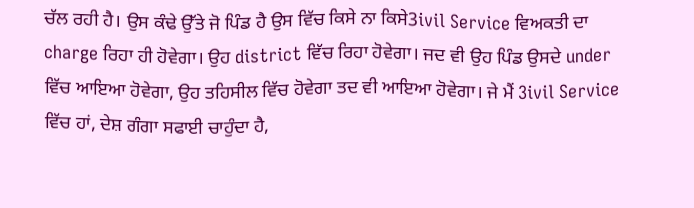ਚੱਲ ਰਹੀ ਹੈ। ਉਸ ਕੰਢੇ ਉੱਤੇ ਜੋ ਪਿੰਡ ਹੈ ਉਸ ਵਿੱਚ ਕਿਸੇ ਨਾ ਕਿਸੇ3ivil Service ਵਿਅਕਤੀ ਦਾ charge ਰਿਹਾ ਹੀ ਹੋਵੇਗਾ। ਉਹ district ਵਿੱਚ ਰਿਹਾ ਹੋਵੇਗਾ। ਜਦ ਵੀ ਉਹ ਪਿੰਡ ਉਸਦੇ under ਵਿੱਚ ਆਇਆ ਹੋਵੇਗਾ, ਉਹ ਤਹਿਸੀਲ ਵਿੱਚ ਹੋਵੇਗਾ ਤਦ ਵੀ ਆਇਆ ਹੋਵੇਗਾ। ਜੇ ਮੈਂ 3ivil Service ਵਿੱਚ ਹਾਂ, ਦੇਸ਼ ਗੰਗਾ ਸਫਾਈ ਚਾਹੁੰਦਾ ਹੈ,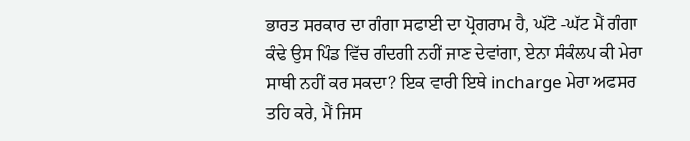ਭਾਰਤ ਸਰਕਾਰ ਦਾ ਗੰਗਾ ਸਫਾਈ ਦਾ ਪ੍ਰੋਗਰਾਮ ਹੈ, ਘੱਟੋ -ਘੱਟ ਮੈਂ ਗੰਗਾ ਕੰਢੇ ਉਸ ਪਿੰਡ ਵਿੱਚ ਗੰਦਗੀ ਨਹੀਂ ਜਾਣ ਦੇਵਾਂਗਾ, ਏਨਾ ਸੰਕੰਲਪ ਕੀ ਮੇਰਾ ਸਾਥੀ ਨਹੀਂ ਕਰ ਸਕਦਾ? ਇਕ ਵਾਰੀ ਇਥੇ incharge ਮੇਰਾ ਅਫਸਰ ਤਹਿ ਕਰੇ, ਮੈਂ ਜਿਸ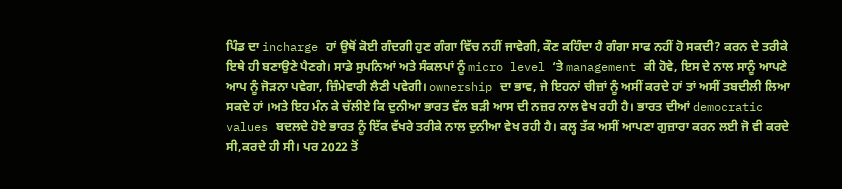ਪਿੰਡ ਦਾ incharge ਹਾਂ ਉਥੋਂ ਕੋਈ ਗੰਦਗੀ ਹੁਣ ਗੰਗਾ ਵਿੱਚ ਨਹੀਂ ਜਾਵੇਗੀ, ਕੌਣ ਕਹਿੰਦਾ ਹੈ ਗੰਗਾ ਸਾਫ ਨਹੀਂ ਹੋ ਸਕਦੀ? ਕਰਨ ਦੇ ਤਰੀਕੇ ਇਥੇ ਹੀ ਬਣਾਉਣੇ ਪੈਣਗੇ। ਸਾਡੇ ਸੁਪਨਿਆਂ ਅਤੇ ਸੰਕਲਪਾਂ ਨੂੰ micro level ‘ਤੇ management ਕੀ ਹੋਵੇ, ਇਸ ਦੇ ਨਾਲ ਸਾਨੂੰ ਆਪਣੇ ਆਪ ਨੂੰ ਜੋੜਨਾ ਪਵੇਗਾ, ਜ਼ਿੰਮੇਵਾਰੀ ਲੈਣੀ ਪਵੇਗੀ। ownership ਦਾ ਭਾਵ, ਜੇ ਇਹਨਾਂ ਚੀਜ਼ਾਂ ਨੂੰ ਅਸੀਂ ਕਰਦੇ ਹਾਂ ਤਾਂ ਅਸੀਂ ਤਬਦੀਲੀ ਲਿਆ ਸਕਦੇ ਹਾਂ ।ਅਤੇ ਇਹ ਮੰਨ ਕੇ ਚੱਲੀਏ ਕਿ ਦੁਨੀਆ ਭਾਰਤ ਵੱਲ ਬੜੀ ਆਸ ਦੀ ਨਜ਼ਰ ਨਾਲ ਵੇਖ ਰਹੀ ਹੈ। ਭਾਰਤ ਦੀਆਂ democratic values ਬਦਲਦੇ ਹੋਏ ਭਾਰਤ ਨੂੰ ਇੱਕ ਵੱਖਰੇ ਤਰੀਕੇ ਨਾਲ ਦੁਨੀਆ ਵੇਖ ਰਹੀ ਹੈ। ਕਲ੍ਹ ਤੱਕ ਅਸੀਂ ਆਪਣਾ ਗੁਜ਼ਾਰਾ ਕਰਨ ਲਈ ਜੋ ਵੀ ਕਰਦੇ ਸੀ,ਕਰਦੇ ਹੀ ਸੀ। ਪਰ 2022 ਤੋਂ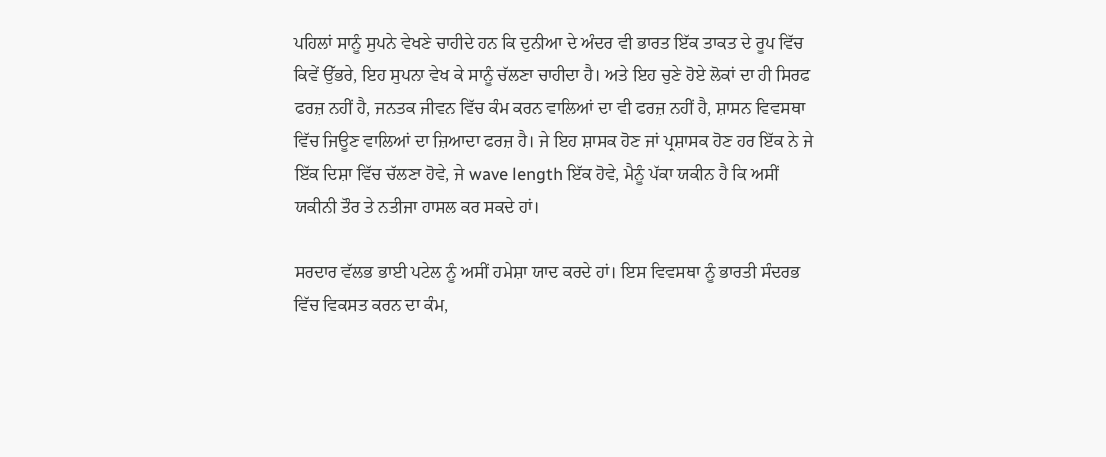ਪਹਿਲਾਂ ਸਾਨੂੰ ਸੁਪਨੇ ਵੇਖਣੇ ਚਾਹੀਦੇ ਹਨ ਕਿ ਦੁਨੀਆ ਦੇ ਅੰਦਰ ਵੀ ਭਾਰਤ ਇੱਕ ਤਾਕਤ ਦੇ ਰੂਪ ਵਿੱਚ ਕਿਵੇਂ ਉੱਭਰੇ, ਇਹ ਸੁਪਨਾ ਵੇਖ ਕੇ ਸਾਨੂੰ ਚੱਲਣਾ ਚਾਹੀਦਾ ਹੈ। ਅਤੇ ਇਹ ਚੁਣੇ ਹੋਏ ਲੋਕਾਂ ਦਾ ਹੀ ਸਿਰਫ ਫਰਜ਼ ਨਹੀਂ ਹੈ, ਜਨਤਕ ਜੀਵਨ ਵਿੱਚ ਕੰਮ ਕਰਨ ਵਾਲਿਆਂ ਦਾ ਵੀ ਫਰਜ਼ ਨਹੀਂ ਹੈ, ਸ਼ਾਸਨ ਵਿਵਸਥਾ ਵਿੱਚ ਜਿਊਣ ਵਾਲਿਆਂ ਦਾ ਜ਼ਿਆਦਾ ਫਰਜ਼ ਹੈ। ਜੇ ਇਹ ਸ਼ਾਸਕ ਹੋਣ ਜਾਂ ਪ੍ਰਸ਼ਾਸਕ ਹੋਣ ਹਰ ਇੱਕ ਨੇ ਜੇ ਇੱਕ ਦਿਸ਼ਾ ਵਿੱਚ ਚੱਲਣਾ ਹੋਵੇ, ਜੇ wave length ਇੱਕ ਹੋਵੇ, ਮੈਨੂੰ ਪੱਕਾ ਯਕੀਨ ਹੈ ਕਿ ਅਸੀਂ ਯਕੀਨੀ ਤੌਰ ਤੇ ਨਤੀਜਾ ਹਾਸਲ ਕਰ ਸਕਦੇ ਹਾਂ।

ਸਰਦਾਰ ਵੱਲਭ ਭਾਈ ਪਟੇਲ ਨੂੰ ਅਸੀਂ ਹਮੇਸ਼ਾ ਯਾਦ ਕਰਦੇ ਹਾਂ। ਇਸ ਵਿਵਸਥਾ ਨੂੰ ਭਾਰਤੀ ਸੰਦਰਭ ਵਿੱਚ ਵਿਕਸਤ ਕਰਨ ਦਾ ਕੰਮ,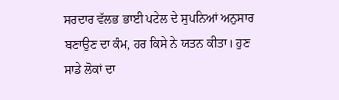ਸਰਦਾਰ ਵੱਲਭ ਭਾਈ ਪਟੇਲ ਦੇ ਸੁਪਨਿਆਂ ਅਨੁਸਾਰ ਬਣਾਉਣ ਦਾ ਕੰਮ, ਹਰ ਕਿਸੇ ਨੇ ਯਤਨ ਕੀਤਾ। ਹੁਣ ਸਾਡੇ ਲੋਕਾਂ ਦਾ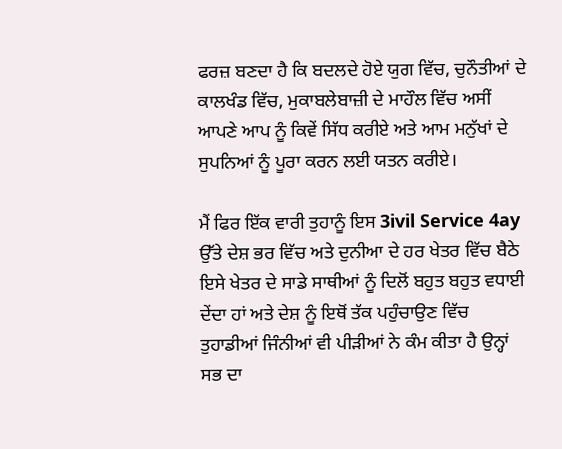ਫਰਜ਼ ਬਣਦਾ ਹੈ ਕਿ ਬਦਲਦੇ ਹੋਏ ਯੁਗ ਵਿੱਚ, ਚੁਨੌਤੀਆਂ ਦੇ ਕਾਲਖੰਡ ਵਿੱਚ, ਮੁਕਾਬਲੇਬਾਜ਼ੀ ਦੇ ਮਾਹੌਲ ਵਿੱਚ ਅਸੀਂ ਆਪਣੇ ਆਪ ਨੂੰ ਕਿਵੇਂ ਸਿੱਧ ਕਰੀਏ ਅਤੇ ਆਮ ਮਨੁੱਖਾਂ ਦੇ ਸੁਪਨਿਆਂ ਨੂੰ ਪੂਰਾ ਕਰਨ ਲਈ ਯਤਨ ਕਰੀਏ।

ਮੈਂ ਫਿਰ ਇੱਕ ਵਾਰੀ ਤੁਹਾਨੂੰ ਇਸ 3ivil Service 4ay ਉੱਤੇ ਦੇਸ਼ ਭਰ ਵਿੱਚ ਅਤੇ ਦੁਨੀਆ ਦੇ ਹਰ ਖੇਤਰ ਵਿੱਚ ਬੈਠੇ ਇਸੇ ਖੇਤਰ ਦੇ ਸਾਡੇ ਸਾਥੀਆਂ ਨੂੰ ਦਿਲੋਂ ਬਹੁਤ ਬਹੁਤ ਵਧਾਈ ਦੇਂਦਾ ਹਾਂ ਅਤੇ ਦੇਸ਼ ਨੂੰ ਇਥੋਂ ਤੱਕ ਪਹੁੰਚਾਉਣ ਵਿੱਚ ਤੁਹਾਡੀਆਂ ਜਿੰਨੀਆਂ ਵੀ ਪੀੜੀਆਂ ਨੇ ਕੰਮ ਕੀਤਾ ਹੈ ਉਨ੍ਹਾਂ ਸਭ ਦਾ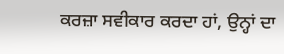ਕਰਜ਼ਾ ਸਵੀਕਾਰ ਕਰਦਾ ਹਾਂ, ਉਨ੍ਹਾਂ ਦਾ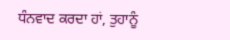ਧੰਨਵਾਦ ਕਰਦਾ ਹਾਂ, ਤੁਹਾਨੂੰ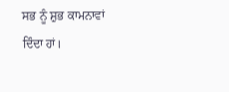ਸਭ ਨੂੰ ਸ਼ੁਭ ਕਾਮਨਾਵਾਂ ਦਿੰਦਾ ਹਾਂ।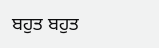ਬਹੁਤ ਬਹੁਤ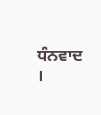ਧੰਨਵਾਦ ।